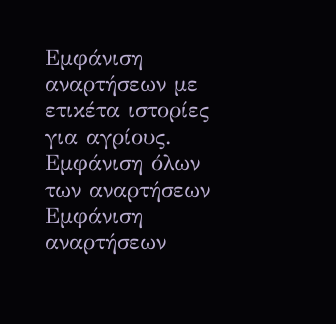Εμφάνιση αναρτήσεων με ετικέτα ιστορίες για αγρίους. Εμφάνιση όλων των αναρτήσεων
Εμφάνιση αναρτήσεων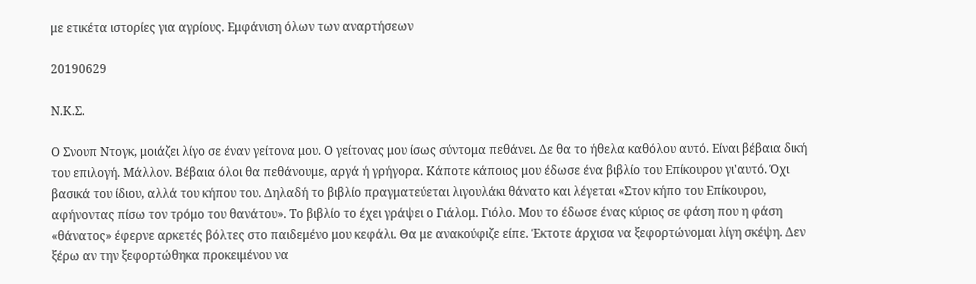με ετικέτα ιστορίες για αγρίους. Εμφάνιση όλων των αναρτήσεων

20190629

Ν.Κ.Σ.

Ο Σνουπ Ντογκ, μοιάζει λίγο σε έναν γείτονα μου. Ο γείτονας μου ίσως σύντομα πεθάνει. Δε θα το ήθελα καθόλου αυτό. Είναι βέβαια δική του επιλογή. Μάλλον. Βέβαια όλοι θα πεθάνουμε, αργά ή γρήγορα. Κάποτε κάποιος μου έδωσε ένα βιβλίο του Επίκουρου γι'αυτό. Όχι βασικά του ίδιου, αλλά του κήπου του. Δηλαδή το βιβλίο πραγματεύεται λιγουλάκι θάνατο και λέγεται «Στον κήπο του Επίκουρου, αφήνοντας πίσω τον τρόμο του θανάτου». Το βιβλίο το έχει γράψει ο Γιάλομ. Γιόλο. Μου το έδωσε ένας κύριος σε φάση που η φάση «θάνατος» έφερνε αρκετές βόλτες στο παιδεμένο μου κεφάλι. Θα με ανακούφιζε είπε. Έκτοτε άρχισα να ξεφορτώνομαι λίγη σκέψη. Δεν ξέρω αν την ξεφορτώθηκα προκειμένου να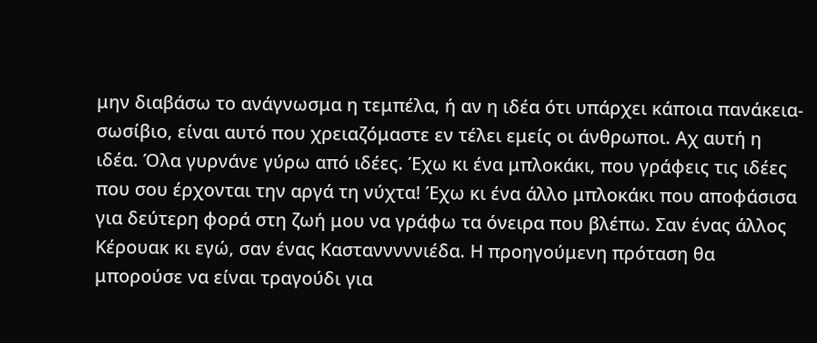μην διαβάσω το ανάγνωσμα η τεμπέλα, ή αν η ιδέα ότι υπάρχει κάποια πανάκεια-σωσίβιο, είναι αυτό που χρειαζόμαστε εν τέλει εμείς οι άνθρωποι. Αχ αυτή η ιδέα. Όλα γυρνάνε γύρω από ιδέες. Έχω κι ένα μπλοκάκι, που γράφεις τις ιδέες που σου έρχονται την αργά τη νύχτα! Έχω κι ένα άλλο μπλοκάκι που αποφάσισα για δεύτερη φορά στη ζωή μου να γράφω τα όνειρα που βλέπω. Σαν ένας άλλος Κέρουακ κι εγώ, σαν ένας Καστανννννιέδα. Η προηγούμενη πρόταση θα μπορούσε να είναι τραγούδι για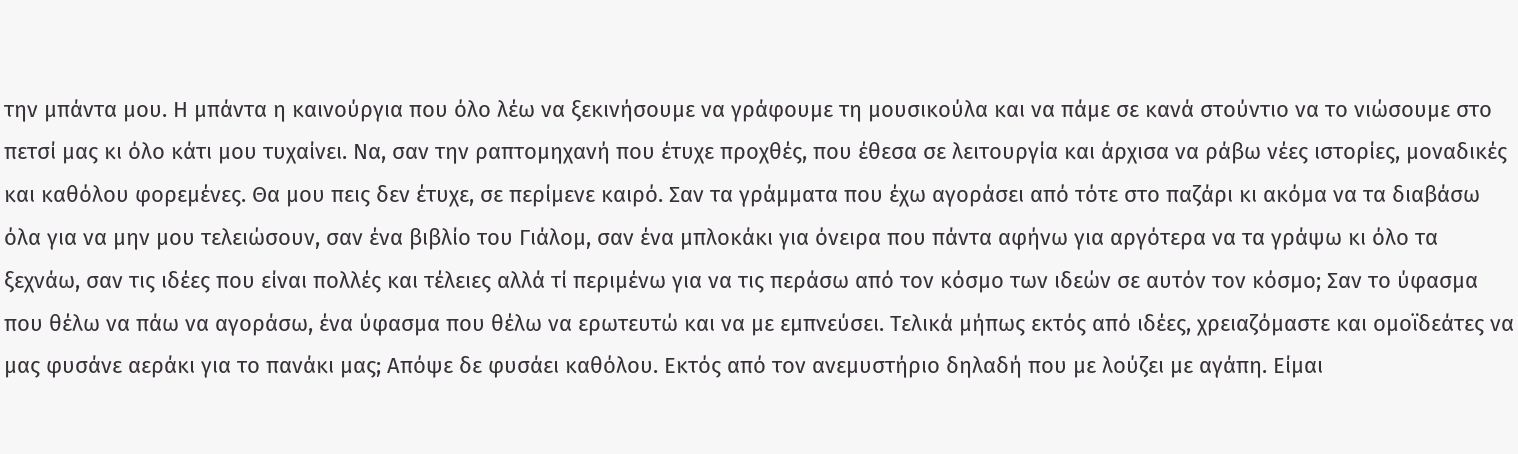την μπάντα μου. Η μπάντα η καινούργια που όλο λέω να ξεκινήσουμε να γράφουμε τη μουσικούλα και να πάμε σε κανά στούντιο να το νιώσουμε στο πετσί μας κι όλο κάτι μου τυχαίνει. Να, σαν την ραπτομηχανή που έτυχε προχθές, που έθεσα σε λειτουργία και άρχισα να ράβω νέες ιστορίες, μοναδικές και καθόλου φορεμένες. Θα μου πεις δεν έτυχε, σε περίμενε καιρό. Σαν τα γράμματα που έχω αγοράσει από τότε στο παζάρι κι ακόμα να τα διαβάσω όλα για να μην μου τελειώσουν, σαν ένα βιβλίο του Γιάλομ, σαν ένα μπλοκάκι για όνειρα που πάντα αφήνω για αργότερα να τα γράψω κι όλο τα ξεχνάω, σαν τις ιδέες που είναι πολλές και τέλειες αλλά τί περιμένω για να τις περάσω από τον κόσμο των ιδεών σε αυτόν τον κόσμο; Σαν το ύφασμα που θέλω να πάω να αγοράσω, ένα ύφασμα που θέλω να ερωτευτώ και να με εμπνεύσει. Τελικά μήπως εκτός από ιδέες, χρειαζόμαστε και ομοϊδεάτες να μας φυσάνε αεράκι για το πανάκι μας; Απόψε δε φυσάει καθόλου. Εκτός από τον ανεμυστήριο δηλαδή που με λούζει με αγάπη. Είμαι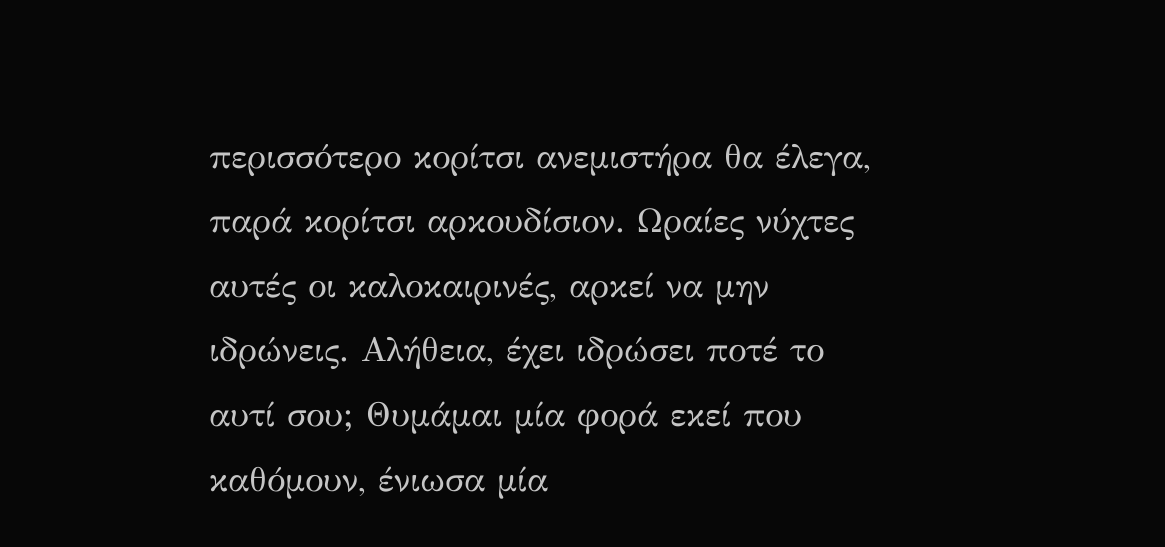περισσότερο κορίτσι ανεμιστήρα θα έλεγα, παρά κορίτσι αρκουδίσιον. Ωραίες νύχτες αυτές οι καλοκαιρινές, αρκεί να μην ιδρώνεις. Αλήθεια, έχει ιδρώσει ποτέ το αυτί σου; Θυμάμαι μία φορά εκεί που καθόμουν, ένιωσα μία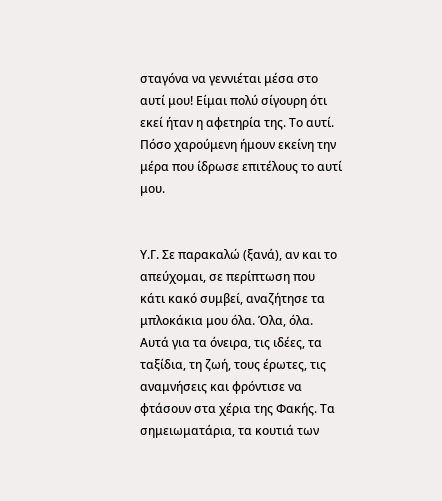σταγόνα να γεννιέται μέσα στο αυτί μου! Είμαι πολύ σίγουρη ότι εκεί ήταν η αφετηρία της. Το αυτί. Πόσο χαρούμενη ήμουν εκείνη την μέρα που ίδρωσε επιτέλους το αυτί μου.


Υ.Γ. Σε παρακαλώ (ξανά), αν και το απεύχομαι, σε περίπτωση που κάτι κακό συμβεί, αναζήτησε τα μπλοκάκια μου όλα. Όλα, όλα. Αυτά για τα όνειρα, τις ιδέες, τα ταξίδια, τη ζωή, τους έρωτες, τις αναμνήσεις και φρόντισε να φτάσουν στα χέρια της Φακής. Τα σημειωματάρια, τα κουτιά των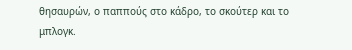θησαυρών, ο παππούς στο κάδρο, το σκούτερ και το μπλογκ.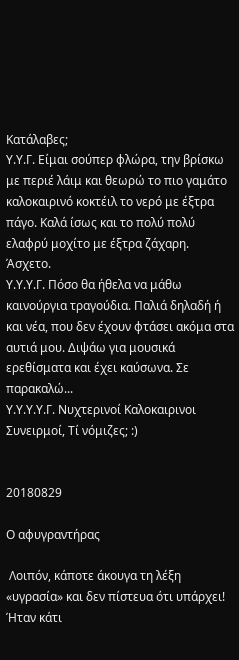Κατάλαβες;
Υ.Υ.Γ. Είμαι σούπερ φλώρα, την βρίσκω με περιέ λάιμ και θεωρώ το πιο γαμάτο καλοκαιρινό κοκτέιλ το νερό με έξτρα πάγο. Καλά ίσως και το πολύ πολύ ελαφρύ μοχίτο με έξτρα ζάχαρη. Άσχετο.
Υ.Υ.Υ.Γ. Πόσο θα ήθελα να μάθω καινούργια τραγούδια. Παλιά δηλαδή ή και νέα, που δεν έχουν φτάσει ακόμα στα αυτιά μου. Διψάω για μουσικά ερεθίσματα και έχει καύσωνα. Σε παρακαλώ...
Υ.Υ.Υ.Υ.Γ. Νυχτερινοί Καλοκαιρινοι Συνειρμοί, Τί νόμιζες; :)


20180829

Ο αφυγραντήρας

 Λοιπόν, κάποτε άκουγα τη λέξη «υγρασία» και δεν πίστευα ότι υπάρχει! Ήταν κάτι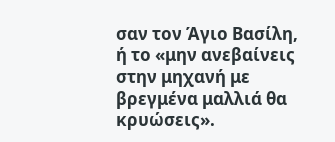σαν τον Άγιο Βασίλη, ή το «μην ανεβαίνεις στην μηχανή με βρεγμένα μαλλιά θα κρυώσεις».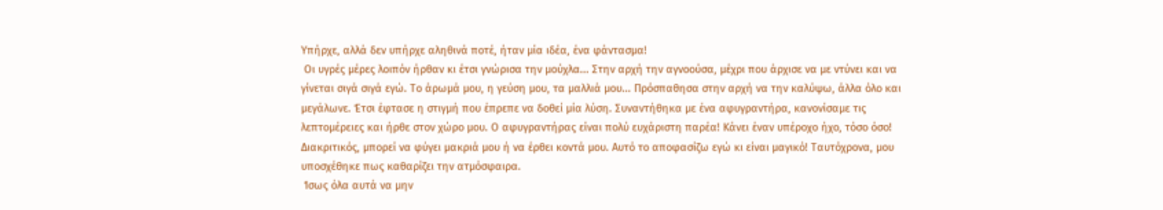Υπήρχε, αλλά δεν υπήρχε αληθινά ποτέ, ήταν μία ιδέα, ένα φάντασμα!
 Οι υγρές μέρες λοιπόν ήρθαν κι έτσι γνώρισα την μούχλα... Στην αρχή την αγνοούσα, μέχρι που άρχισε να με ντύνει και να γίνεται σιγά σιγά εγώ. Το άρωμά μου, η γεύση μου, τα μαλλιά μου... Πρόσπαθησα στην αρχή να την καλύψω, άλλα όλο και μεγάλωνε. Έτσι έφτασε η στιγμή που έπρεπε να δοθεί μία λύση. Συναντήθηκα με ένα αφυγραντήρα, κανονίσαμε τις λεπτομέρειες και ήρθε στον χώρο μου. Ο αφυγραντήρας είναι πολύ ευχάριστη παρέα! Κάνει έναν υπέροχο ήχο, τόσο όσο! Διακριτικός, μπορεί να φύγει μακριά μου ή να έρθει κοντά μου. Αυτό το αποφασίζω εγώ κι είναι μαγικό! Ταυτόχρονα, μου υποσχέθηκε πως καθαρίζει την ατμόσφαιρα.
 Ίσως όλα αυτά να μην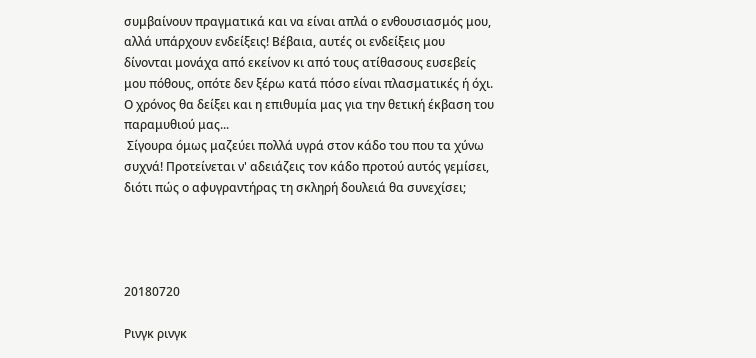συμβαίνουν πραγματικά και να είναι απλά ο ενθουσιασμός μου, αλλά υπάρχουν ενδείξεις! Βέβαια, αυτές οι ενδείξεις μου δίνονται μονάχα από εκείνον κι από τους ατίθασους ευσεβείς μου πόθους, οπότε δεν ξέρω κατά πόσο είναι πλασματικές ή όχι. Ο χρόνος θα δείξει και η επιθυμία μας για την θετική έκβαση του παραμυθιού μας...
 Σίγουρα όμως μαζεύει πολλά υγρά στον κάδο του που τα χύνω συχνά! Προτείνεται ν' αδειάζεις τον κάδο προτού αυτός γεμίσει, διότι πώς ο αφυγραντήρας τη σκληρή δουλειά θα συνεχίσει;




20180720

Ρινγκ ρινγκ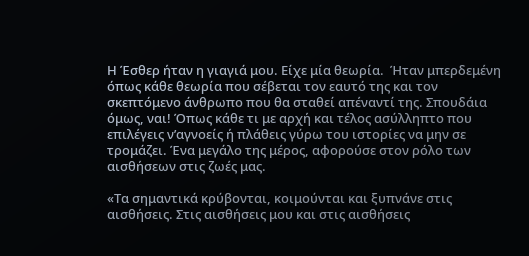Η Έσθερ ήταν η γιαγιά μου. Είχε μία θεωρία.  Ήταν μπερδεμένη όπως κάθε θεωρία που σέβεται τον εαυτό της και τον σκεπτόμενο άνθρωπο που θα σταθεί απέναντί της. Σπουδάια όμως, ναι! Όπως κάθε τι με αρχή και τέλος ασύλληπτο που επιλέγεις ν’αγνοείς ή πλάθεις γύρω του ιστορίες να μην σε τρομάζει. Ένα μεγάλο της μέρος, αφορούσε στον ρόλο των αισθήσεων στις ζωές μας.

«Τα σημαντικά κρύβονται, κοιμούνται και ξυπνάνε στις αισθήσεις. Στις αισθήσεις μου και στις αισθήσεις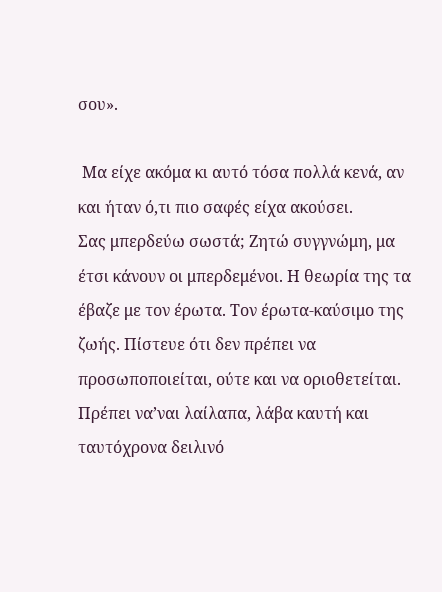σου».

 Μα είχε ακόμα κι αυτό τόσα πολλά κενά, αν και ήταν ό,τι πιο σαφές είχα ακούσει.
Σας μπερδεύω σωστά; Ζητώ συγγνώμη, μα έτσι κάνουν οι μπερδεμένοι. Η θεωρία της τα έβαζε με τον έρωτα. Τον έρωτα-καύσιμο της ζωής. Πίστευε ότι δεν πρέπει να προσωποποιείται, ούτε και να οριοθετείται. Πρέπει να’ναι λαίλαπα, λάβα καυτή και ταυτόχρονα δειλινό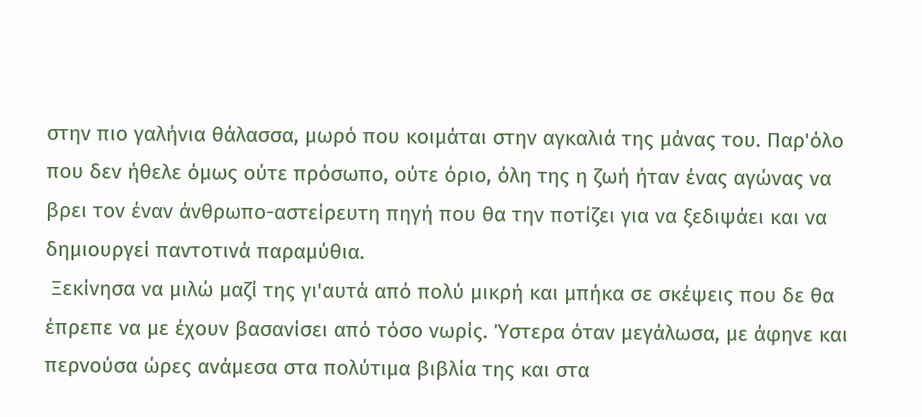στην πιο γαλήνια θάλασσα, μωρό που κοιμάται στην αγκαλιά της μάνας του. Παρ'όλο που δεν ήθελε όμως ούτε πρόσωπο, ούτε όριο, όλη της η ζωή ήταν ένας αγώνας να βρει τον έναν άνθρωπο-αστείρευτη πηγή που θα την ποτίζει για να ξεδιψάει και να δημιουργεί παντοτινά παραμύθια.
 Ξεκίνησα να μιλώ μαζί της γι'αυτά από πολύ μικρή και μπήκα σε σκέψεις που δε θα έπρεπε να με έχουν βασανίσει από τόσο νωρίς. Ύστερα όταν μεγάλωσα, με άφηνε και περνούσα ώρες ανάμεσα στα πολύτιμα βιβλία της και στα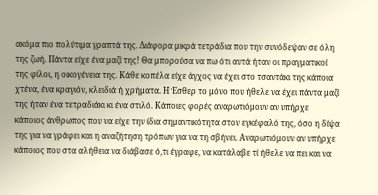ακόμα πιο πολύτιμα γραπτά της. Διάφορα μικρά τετράδια που την συνόδεψαν σε όλη της ζωή. Πάντα είχε ένα μαζί της! Θα μπορούσα να πω ότι αυτά ήταν οι πραγματικοί της φίλοι, η οικογένεια της. Κάθε κοπέλα είχε άγχος να έχει στο τσαντάκι της κάποια χτένα, ένα κραγιόν, κλειδιά ή χρήματα. Η Έσθερ το μόνο που ήθελε να έχει πάντα μαζί της ήταν ένα τετραδιάκι κι ένα στιλό. Κάποιες φορές αναρωτιόμουν αν υπήρχε κάποιος άνθρωπος που να είχε την ίδια σημαντικότητα στον εγκέφαλό της, όσο η δίψα της για να γράφει και η αναζήτηση τρόπων για να τη σβήνει. Αναρωτιόμουν αν υπήρχε κάποιος που στα αλήθεια να διάβασε ό,τι έγραφε, να κατάλαβε τί ήθελε να πει και να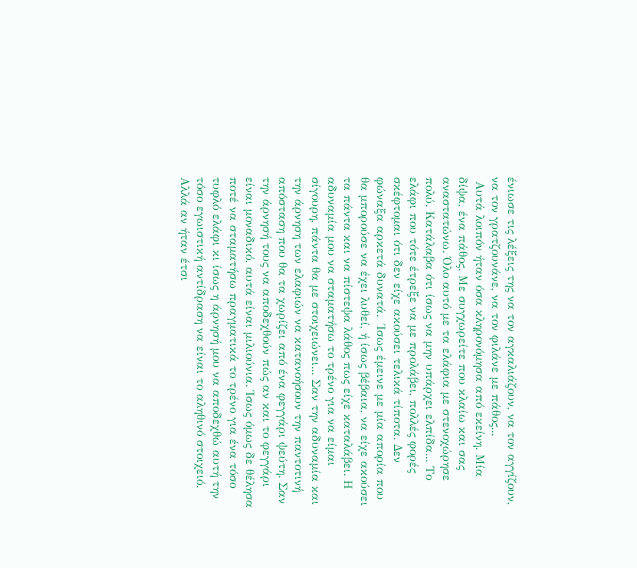ένιωσε τις λέξεις της να τον αγκαλιάζουν, να τον αγγίζουν, να τον γρατζουνάνε, να τον φιλάνε με πάθος...
 Αυτά λοιπόν ήταν όσα κληρονόμησα από εκείνη. Μία δίψα, ένα πάθος. Με συγχωρείτε που κλαίω και σας αναστατώνω. Όλο αυτό με τα ελάφια με στενοχώρησε πολύ. Κατάλαβα ότι ίσως να μην υπάρχει ελπίδα... Το ελάφι που τότε έτρεξε να με προλάβει, πολλές φορές σκέφτομαι ότι δεν είχε ακούσει τελικά τίποτα. Δεν φώναξα αρκετά δυνατά.  Ίσως έμεινε με μία απορία που θα μπορούσε να έχει λυθεί, ή ίσως βέβαια, να είχε ακούσει τα πάντα και να πίστεψα λάθος πως είχε καταλάβει. Η αδυναμία μου να σταματήσω το τρένο για να είμαι σίγουρη, πάντα θα με στοιχειώνει... Σαν την αδυναμία και την άρνηση των ελαφιών να κατανοήσουν την παντοτινή απόσταση που θα τα χωρίζει από ένα φεγγάρι ψεύτη. Σαν την άρνησή τους να αποδεχθούν πώς αν και το φεγγάρι είναι μοναδικό, αυτά είναι μιλιούνια. Ίσως όμως δε θέλησα ποτέ να σταματήσω πραγματικά το τρένο για ένα τόσο τυφλό ελάφι κι ίσως η άρνησή μου να αποδεχθώ αυτή την τόσο εγωιστική αντίδραση να είναι το αληθινό στοιχειό. Αλλά αν ήταν έτσι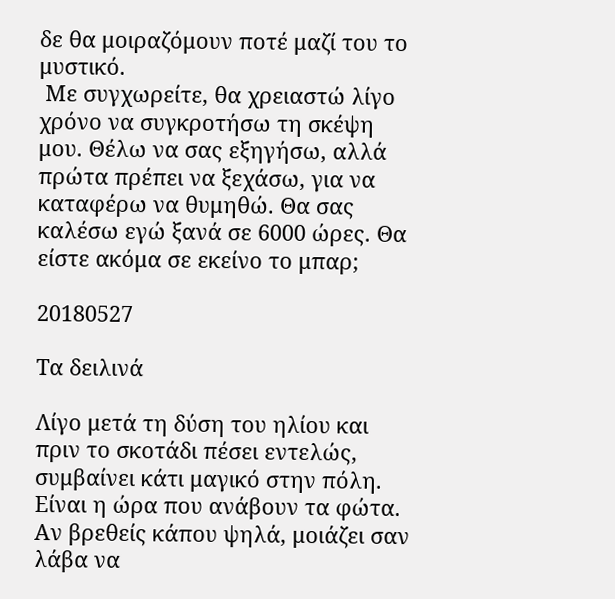δε θα μοιραζόμουν ποτέ μαζί του το μυστικό.
 Με συγχωρείτε, θα χρειαστώ λίγο χρόνο να συγκροτήσω τη σκέψη μου. Θέλω να σας εξηγήσω, αλλά πρώτα πρέπει να ξεχάσω, για να καταφέρω να θυμηθώ. Θα σας καλέσω εγώ ξανά σε 6000 ώρες. Θα είστε ακόμα σε εκείνο το μπαρ;

20180527

Τα δειλινά

Λίγο μετά τη δύση του ηλίου και πριν το σκοτάδι πέσει εντελώς, συμβαίνει κάτι μαγικό στην πόλη. Είναι η ώρα που ανάβουν τα φώτα. Αν βρεθείς κάπου ψηλά, μοιάζει σαν λάβα να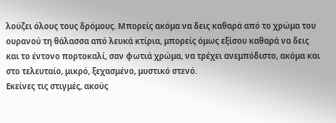λούζει όλους τους δρόμους. Μπορείς ακόμα να δεις καθαρά από το χρώμα του ουρανού τη θάλασσα από λευκά κτίρια, μπορείς όμως εξίσου καθαρά να δεις και το έντονο πορτοκαλί, σαν φωτιά χρώμα, να τρέχει ανεμπόδιστο, ακόμα και στο τελευταίο, μικρό, ξεχασμένο, μυστικό στενό.
Εκείνες τις στιγμές, ακούς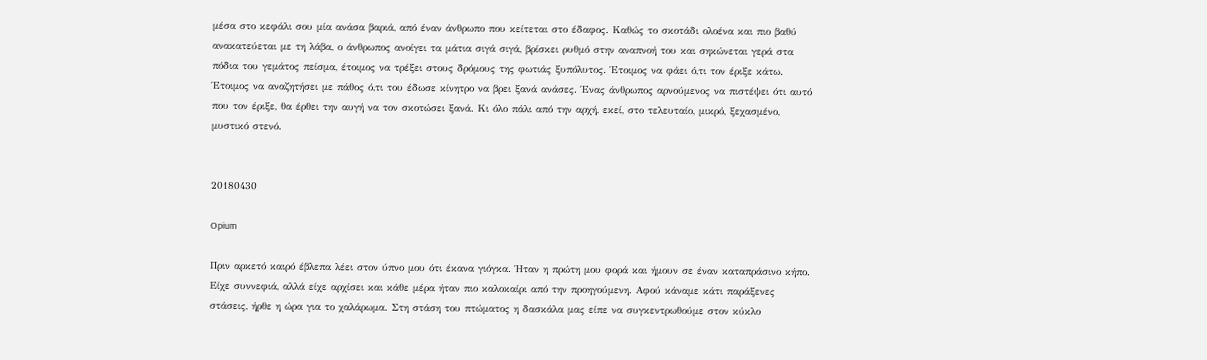μέσα στο κεφάλι σου μία ανάσα βαριά, από έναν άνθρωπο που κείτεται στο έδαφος. Καθώς το σκοτάδι ολοένα και πιο βαθύ ανακατεύεται με τη λάβα, ο άνθρωπος ανοίγει τα μάτια σιγά σιγά, βρίσκει ρυθμό στην αναπνοή του και σηκώνεται γερά στα πόδια του γεμάτος πείσμα, έτοιμος να τρέξει στους δρόμους της φωτιάς ξυπόλυτος. Έτοιμος να φάει ό,τι τον έριξε κάτω.  Έτοιμος να αναζητήσει με πάθος ό,τι του έδωσε κίνητρο να βρει ξανά ανάσες. Ένας άνθρωπος αρνούμενος να πιστέψει ότι αυτό που τον έριξε, θα έρθει την αυγή να τον σκοτώσει ξανά. Κι όλο πάλι από την αρχή, εκεί, στο τελευταίο, μικρό, ξεχασμένο, μυστικό στενό.


20180430

Opium

Πριν αρκετό καιρό έβλεπα λέει στον ύπνο μου ότι έκανα γιόγκα. Ήταν η πρώτη μου φορά και ήμουν σε έναν καταπράσινο κήπο. Είχε συννεφιά, αλλά είχε αρχίσει και κάθε μέρα ήταν πιο καλοκαίρι από την προηγούμενη. Αφού κάναμε κάτι παράξενες στάσεις, ήρθε η ώρα για το χαλάρωμα. Στη στάση του πτώματος η δασκάλα μας είπε να συγκεντρωθούμε στον κύκλο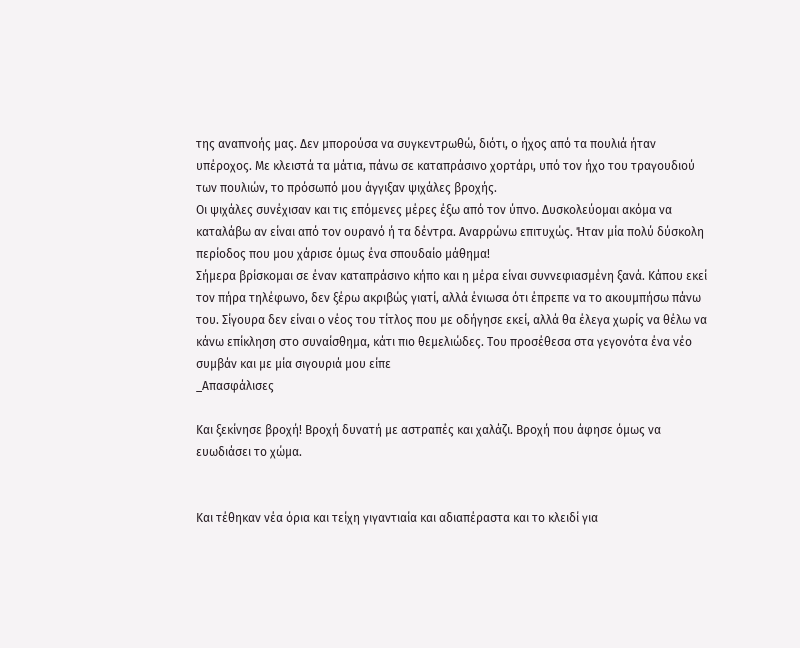της αναπνοής μας. Δεν μπορούσα να συγκεντρωθώ, διότι, ο ήχος από τα πουλιά ήταν υπέροχος. Με κλειστά τα μάτια, πάνω σε καταπράσινο χορτάρι, υπό τον ήχο του τραγουδιού των πουλιών, το πρόσωπό μου άγγιξαν ψιχάλες βροχής.
Οι ψιχάλες συνέχισαν και τις επόμενες μέρες έξω από τον ύπνο. Δυσκολεύομαι ακόμα να καταλάβω αν είναι από τον ουρανό ή τα δέντρα. Αναρρώνω επιτυχώς. Ήταν μία πολύ δύσκολη περίοδος που μου χάρισε όμως ένα σπουδαίο μάθημα!
Σήμερα βρίσκομαι σε έναν καταπράσινο κήπο και η μέρα είναι συννεφιασμένη ξανά. Κάπου εκεί τον πήρα τηλέφωνο, δεν ξέρω ακριβώς γιατί, αλλά ένιωσα ότι έπρεπε να το ακουμπήσω πάνω του. Σίγουρα δεν είναι ο νέος του τίτλος που με οδήγησε εκεί, αλλά θα έλεγα χωρίς να θέλω να κάνω επίκληση στο συναίσθημα, κάτι πιο θεμελιώδες. Του προσέθεσα στα γεγονότα ένα νέο συμβάν και με μία σιγουριά μου είπε
_Απασφάλισες

Και ξεκίνησε βροχή! Βροχή δυνατή με αστραπές και χαλάζι. Βροχή που άφησε όμως να ευωδιάσει το χώμα.


Και τέθηκαν νέα όρια και τείχη γιγαντιαία και αδιαπέραστα και το κλειδί για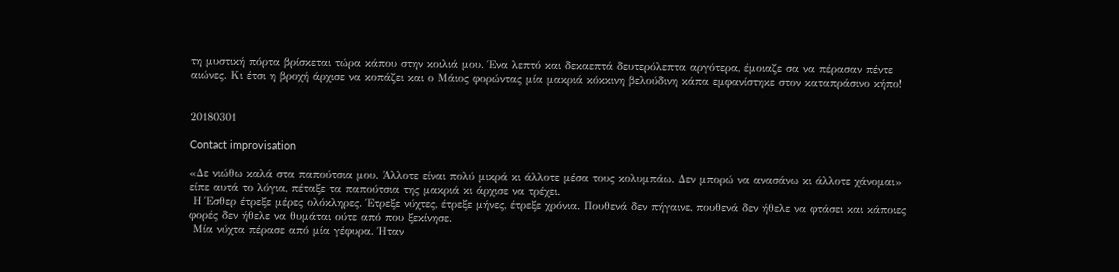τη μυστική πόρτα βρίσκεται τώρα κάπου στην κοιλιά μου. Ένα λεπτό και δεκαεπτά δευτερόλεπτα αργότερα, έμοιαζε σα να πέρασαν πέντε αιώνες. Κι έτσι η βροχή άρχισε να κοπάζει και ο Μάιος φορώντας μία μακριά κόκκινη βελούδινη κάπα εμφανίστηκε στον καταπράσινο κήπο!


20180301

Contact improvisation

«Δε νιώθω καλά στα παπούτσια μου. Άλλοτε είναι πολύ μικρά κι άλλοτε μέσα τους κολυμπάω. Δεν μπορώ να ανασάνω κι άλλοτε χάνομαι» είπε αυτά το λόγια, πέταξε τα παπούτσια της μακριά κι άρχισε να τρέχει.
 Η Έσθερ έτρεξε μέρες ολόκληρες. Έτρεξε νύχτες, έτρεξε μήνες, έτρεξε χρόνια. Πουθενά δεν πήγαινε, πουθενά δεν ήθελε να φτάσει και κάποιες φορές δεν ήθελε να θυμάται ούτε από που ξεκίνησε.
 Μία νύχτα πέρασε από μία γέφυρα. Ήταν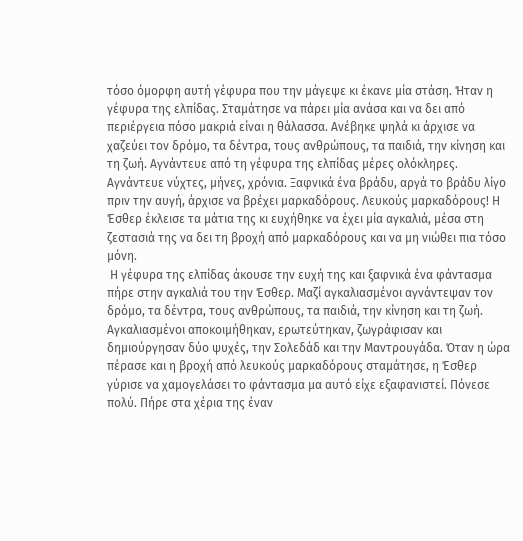τόσο όμορφη αυτή γέφυρα που την μάγεψε κι έκανε μία στάση. Ήταν η γέφυρα της ελπίδας. Σταμάτησε να πάρει μία ανάσα και να δει από περιέργεια πόσο μακριά είναι η θάλασσα. Ανέβηκε ψηλά κι άρχισε να χαζεύει τον δρόμο, τα δέντρα, τους ανθρώπους, τα παιδιά, την κίνηση και τη ζωή. Αγνάντευε από τη γέφυρα της ελπίδας μέρες ολόκληρες. Αγνάντευε νύχτες, μήνες, χρόνια. Ξαφνικά ένα βράδυ, αργά το βράδυ λίγο πριν την αυγή, άρχισε να βρέχει μαρκαδόρους. Λευκούς μαρκαδόρους! Η Έσθερ έκλεισε τα μάτια της κι ευχήθηκε να έχει μία αγκαλιά, μέσα στη ζεστασιά της να δει τη βροχή από μαρκαδόρους και να μη νιώθει πια τόσο μόνη.
 Η γέφυρα της ελπίδας άκουσε την ευχή της και ξαφνικά ένα φάντασμα πήρε στην αγκαλιά του την Έσθερ. Μαζί αγκαλιασμένοι αγνάντεψαν τον δρόμο, τα δέντρα, τους ανθρώπους, τα παιδιά, την κίνηση και τη ζωή. Αγκαλιασμένοι αποκοιμήθηκαν, ερωτεύτηκαν, ζωγράφισαν και δημιούργησαν δύο ψυχές, την Σολεδάδ και την Μαντρουγάδα. Όταν η ώρα πέρασε και η βροχή από λευκούς μαρκαδόρους σταμάτησε, η Έσθερ γύρισε να χαμογελάσει το φάντασμα μα αυτό είχε εξαφανιστεί. Πόνεσε πολύ. Πήρε στα χέρια της έναν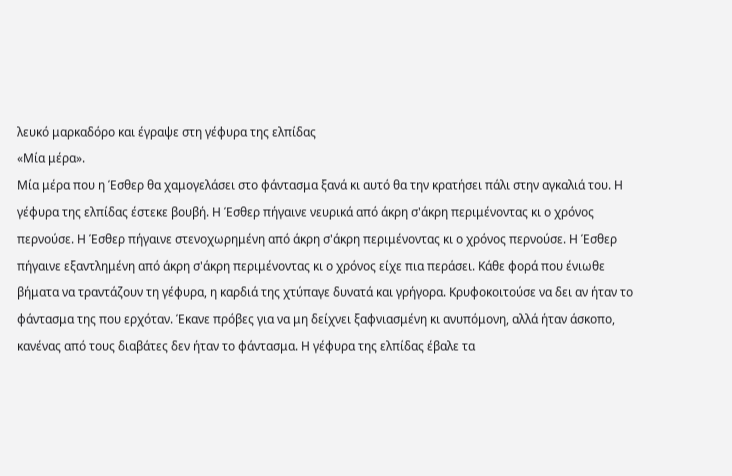λευκό μαρκαδόρο και έγραψε στη γέφυρα της ελπίδας
«Μία μέρα».
Μία μέρα που η Έσθερ θα χαμογελάσει στο φάντασμα ξανά κι αυτό θα την κρατήσει πάλι στην αγκαλιά του. Η γέφυρα της ελπίδας έστεκε βουβή. Η Έσθερ πήγαινε νευρικά από άκρη σ'άκρη περιμένοντας κι ο χρόνος περνούσε. Η Έσθερ πήγαινε στενοχωρημένη από άκρη σ'άκρη περιμένοντας κι ο χρόνος περνούσε. Η Έσθερ πήγαινε εξαντλημένη από άκρη σ'άκρη περιμένοντας κι ο χρόνος είχε πια περάσει. Κάθε φορά που ένιωθε βήματα να τραντάζουν τη γέφυρα, η καρδιά της χτύπαγε δυνατά και γρήγορα. Κρυφοκοιτούσε να δει αν ήταν το φάντασμα της που ερχόταν. Έκανε πρόβες για να μη δείχνει ξαφνιασμένη κι ανυπόμονη, αλλά ήταν άσκοπο, κανένας από τους διαβάτες δεν ήταν το φάντασμα. Η γέφυρα της ελπίδας έβαλε τα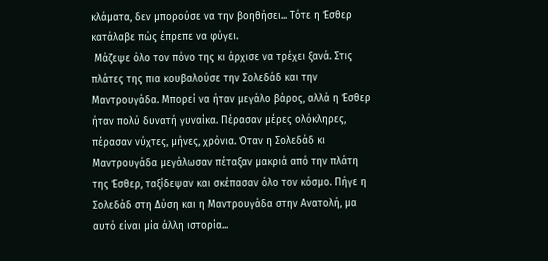κλάματα, δεν μπορούσε να την βοηθήσει... Τότε η Έσθερ κατάλαβε πώς έπρεπε να φύγει.
 Μάζεψε όλο τον πόνο της κι άρχισε να τρέχει ξανά. Στις πλάτες της πια κουβαλούσε την Σολεδάδ και την Μαντρουγάδα. Μπορεί να ήταν μεγάλο βάρος, αλλά η Έσθερ ήταν πολύ δυνατή γυναίκα. Πέρασαν μέρες ολόκληρες, πέρασαν νύχτες, μήνες, χρόνια. Όταν η Σολεδάδ κι Μαντρουγάδα μεγάλωσαν πέταξαν μακριά από την πλάτη της Έσθερ, ταξίδεψαν και σκέπασαν όλο τον κόσμο. Πήγε η Σολεδάδ στη Δύση και η Μαντρουγάδα στην Ανατολή, μα αυτό είναι μία άλλη ιστορία...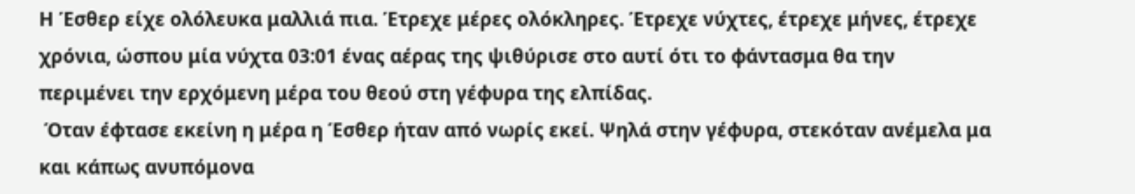Η Έσθερ είχε ολόλευκα μαλλιά πια. Έτρεχε μέρες ολόκληρες. Έτρεχε νύχτες, έτρεχε μήνες, έτρεχε χρόνια, ώσπου μία νύχτα 03:01 ένας αέρας της ψιθύρισε στο αυτί ότι το φάντασμα θα την περιμένει την ερχόμενη μέρα του θεού στη γέφυρα της ελπίδας.
 Όταν έφτασε εκείνη η μέρα η Έσθερ ήταν από νωρίς εκεί. Ψηλά στην γέφυρα, στεκόταν ανέμελα μα και κάπως ανυπόμονα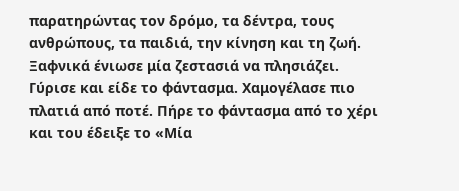παρατηρώντας τον δρόμο, τα δέντρα, τους ανθρώπους, τα παιδιά, την κίνηση και τη ζωή. Ξαφνικά ένιωσε μία ζεστασιά να πλησιάζει. Γύρισε και είδε το φάντασμα. Χαμογέλασε πιο πλατιά από ποτέ. Πήρε το φάντασμα από το χέρι και του έδειξε το «Μία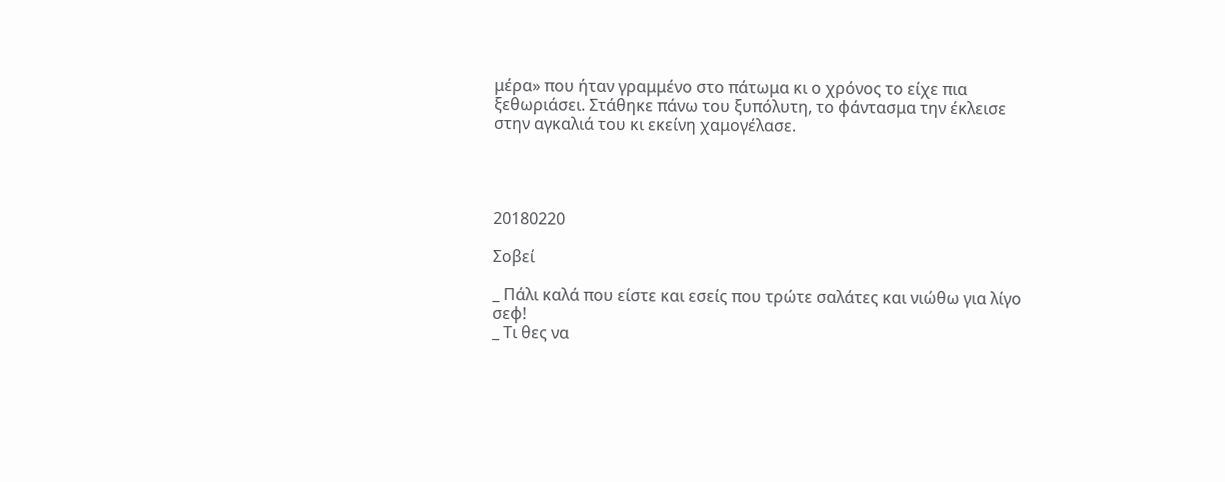μέρα» που ήταν γραμμένο στο πάτωμα κι ο χρόνος το είχε πια ξεθωριάσει. Στάθηκε πάνω του ξυπόλυτη, το φάντασμα την έκλεισε στην αγκαλιά του κι εκείνη χαμογέλασε.




20180220

Σοβεί

_ Πάλι καλά που είστε και εσείς που τρώτε σαλάτες και νιώθω για λίγο σεφ!
_ Τι θες να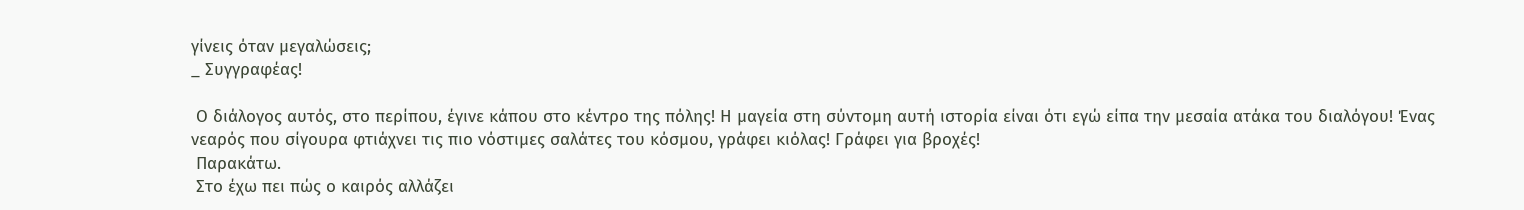γίνεις όταν μεγαλώσεις;
_ Συγγραφέας!

 Ο διάλογος αυτός, στο περίπου, έγινε κάπου στο κέντρο της πόλης! Η μαγεία στη σύντομη αυτή ιστορία είναι ότι εγώ είπα την μεσαία ατάκα του διαλόγου! Ένας νεαρός που σίγουρα φτιάχνει τις πιο νόστιμες σαλάτες του κόσμου, γράφει κιόλας! Γράφει για βροχές!
 Παρακάτω.
 Στο έχω πει πώς ο καιρός αλλάζει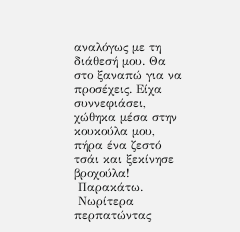αναλόγως με τη διάθεσή μου. Θα στο ξαναπώ για να προσέχεις. Είχα συννεφιάσει, χώθηκα μέσα στην κουκούλα μου, πήρα ένα ζεστό τσάι και ξεκίνησε βροχούλα!
 Παρακάτω.
 Νωρίτερα περπατώντας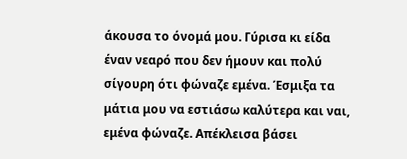άκουσα το όνομά μου. Γύρισα κι είδα έναν νεαρό που δεν ήμουν και πολύ σίγουρη ότι φώναζε εμένα. Έσμιξα τα μάτια μου να εστιάσω καλύτερα και ναι, εμένα φώναζε. Απέκλεισα βάσει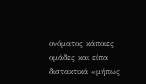ονόματος κάποιες ομάδες και είπα διστακτικά «μήπως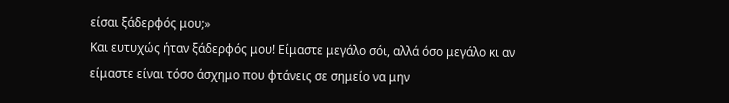είσαι ξάδερφός μου;»
Και ευτυχώς ήταν ξάδερφός μου! Είμαστε μεγάλο σόι, αλλά όσο μεγάλο κι αν είμαστε είναι τόσο άσχημο που φτάνεις σε σημείο να μην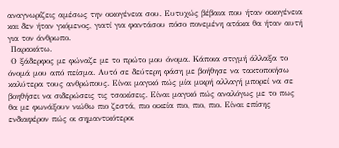αναγνωρίζεις αμέσως την οικογένεια σου. Ευτυχώς βέβαια που ήταν οικογένεια και δεν ήταν γκόμενος, γιατί για φαντάσου πόσο πονεμένη ατάκα θα ήταν αυτή για τον άνθρωπο.
 Παρακάτω.
 Ο ξάδερφος με φώναζε με το πρώτο μου όνομα. Κάποια στιγμή άλλαξα το όνομά μου από πείσμα. Αυτό σε δεύτερη φάση με βοήθησε να τακτοποιήσω καλύτερα τους ανθρώπους. Είναι μαγικό πώς μία μικρή αλλαγή μπορεί να σε βοηθήσει να σιδερώσεις τις τσακίσεις. Είναι μαγικό πώς αναλόγως με το πως θα με φωνάξουν νιώθω πιο ζεστά, πιο οικεία πιο, πιο, πιο. Είναι επίσης ενδιαφέρον πώς οι σημαντικότεροι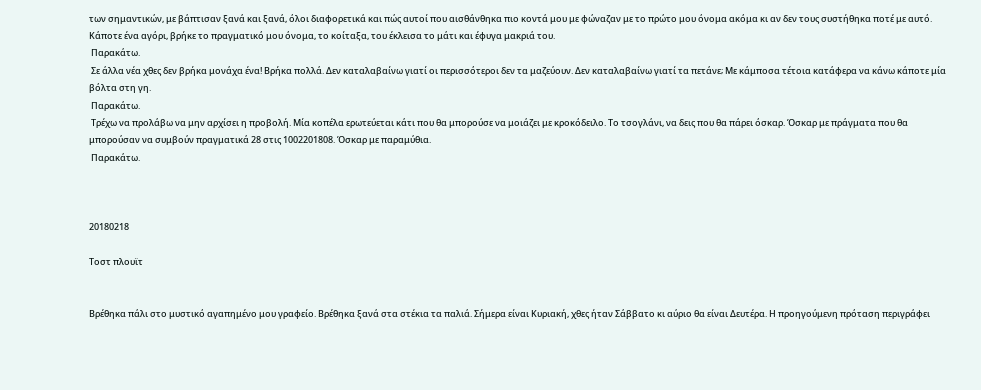των σημαντικών, με βάπτισαν ξανά και ξανά, όλοι διαφορετικά και πώς αυτοί που αισθάνθηκα πιο κοντά μου με φώναζαν με το πρώτο μου όνομα ακόμα κι αν δεν τους συστήθηκα ποτέ με αυτό. Κάποτε ένα αγόρι, βρήκε το πραγματικό μου όνομα, το κοίταξα, του έκλεισα το μάτι και έφυγα μακριά του.
 Παρακάτω.
 Σε άλλα νέα χθες δεν βρήκα μονάχα ένα! Βρήκα πολλά. Δεν καταλαβαίνω γιατί οι περισσότεροι δεν τα μαζεύουν. Δεν καταλαβαίνω γιατί τα πετάνε; Με κάμποσα τέτοια κατάφερα να κάνω κάποτε μία βόλτα στη γη.
 Παρακάτω.
 Τρέχω να προλάβω να μην αρχίσει η προβολή. Μία κοπέλα ερωτεύεται κάτι που θα μπορούσε να μοιάζει με κροκόδειλο. Το τσογλάνι, να δεις που θα πάρει όσκαρ. Όσκαρ με πράγματα που θα μπορούσαν να συμβούν πραγματικά 28 στις 1002201808. Όσκαρ με παραμύθια.
 Παρακάτω.



20180218

Τοστ πλουϊτ


Βρέθηκα πάλι στο μυστικό αγαπημένο μου γραφείο. Βρέθηκα ξανά στα στέκια τα παλιά. Σήμερα είναι Κυριακή, χθες ήταν Σάββατο κι αύριο θα είναι Δευτέρα. Η προηγούμενη πρόταση περιγράφει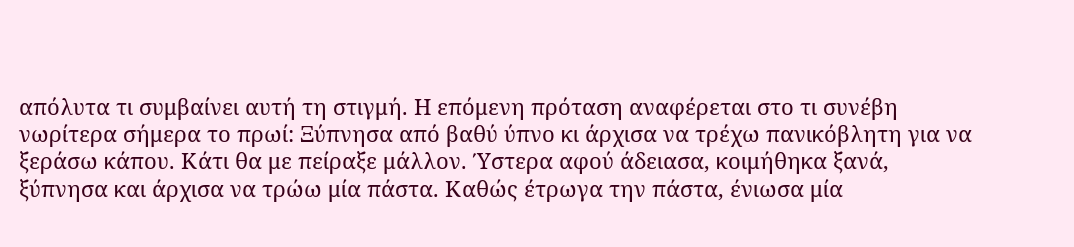απόλυτα τι συμβαίνει αυτή τη στιγμή. Η επόμενη πρόταση αναφέρεται στο τι συνέβη νωρίτερα σήμερα το πρωί: Ξύπνησα από βαθύ ύπνο κι άρχισα να τρέχω πανικόβλητη για να ξεράσω κάπου. Κάτι θα με πείραξε μάλλον. Ύστερα αφού άδειασα, κοιμήθηκα ξανά, ξύπνησα και άρχισα να τρώω μία πάστα. Καθώς έτρωγα την πάστα, ένιωσα μία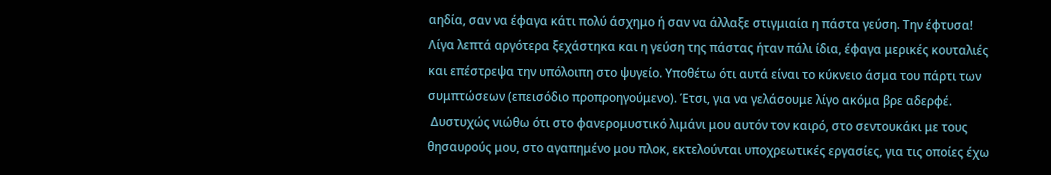αηδία, σαν να έφαγα κάτι πολύ άσχημο ή σαν να άλλαξε στιγμιαία η πάστα γεύση. Την έφτυσα! Λίγα λεπτά αργότερα ξεχάστηκα και η γεύση της πάστας ήταν πάλι ίδια, έφαγα μερικές κουταλιές και επέστρεψα την υπόλοιπη στο ψυγείο. Υποθέτω ότι αυτά είναι το κύκνειο άσμα του πάρτι των συμπτώσεων (επεισόδιο προπροηγούμενο). Έτσι, για να γελάσουμε λίγο ακόμα βρε αδερφέ.
 Δυστυχώς νιώθω ότι στο φανερομυστικό λιμάνι μου αυτόν τον καιρό, στο σεντουκάκι με τους θησαυρούς μου, στο αγαπημένο μου πλοκ, εκτελούνται υποχρεωτικές εργασίες, για τις οποίες έχω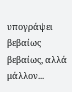υπογράψει βεβαίως βεβαίως, αλλά μάλλον...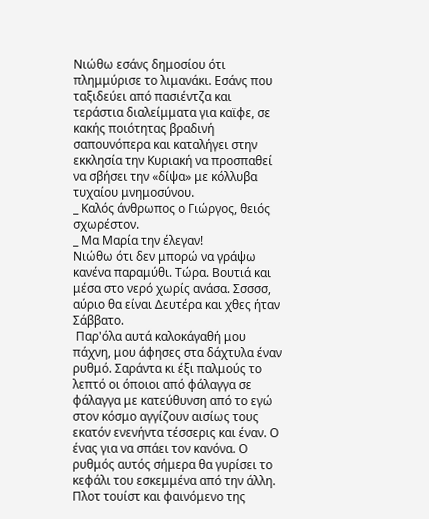Νιώθω εσάνς δημοσίου ότι πλημμύρισε το λιμανάκι. Εσάνς που ταξιδεύει από πασιέντζα και τεράστια διαλείμματα για καϊφε, σε κακής ποιότητας βραδινή σαπουνόπερα και καταλήγει στην εκκλησία την Κυριακή να προσπαθεί να σβήσει την «δίψα» με κόλλυβα τυχαίου μνημοσύνου.
_ Καλός άνθρωπος ο Γιώργος, θειός σχωρέστον.
_ Μα Μαρία την έλεγαν!
Νιώθω ότι δεν μπορώ να γράψω κανένα παραμύθι. Τώρα. Βουτιά και μέσα στο νερό χωρίς ανάσα. Σσσσσ, αύριο θα είναι Δευτέρα και χθες ήταν Σάββατο.
 Παρ'όλα αυτά καλοκάγαθή μου πάχνη, μου άφησες στα δάχτυλα έναν ρυθμό. Σαράντα κι έξι παλμούς το λεπτό οι όποιοι από φάλαγγα σε φάλαγγα με κατεύθυνση από το εγώ στον κόσμο αγγίζουν αισίως τους εκατόν ενενήντα τέσσερις και έναν. Ο ένας για να σπάει τον κανόνα. Ο ρυθμός αυτός σήμερα θα γυρίσει το κεφάλι του εσκεμμένα από την άλλη. Πλοτ τουίστ και φαινόμενο της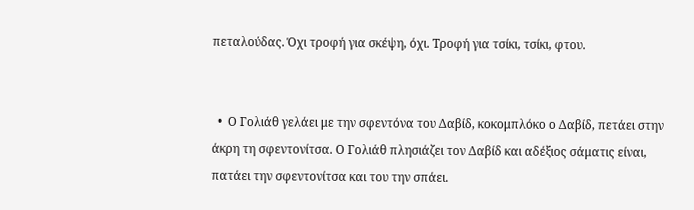πεταλούδας. Όχι τροφή για σκέψη, όχι. Τροφή για τσίκι, τσίκι, φτου.


  •  Ο Γολιάθ γελάει με την σφεντόνα του Δαβίδ, κοκομπλόκο ο Δαβίδ, πετάει στην άκρη τη σφεντονίτσα. Ο Γολιάθ πλησιάζει τον Δαβίδ και αδέξιος σάματις είναι, πατάει την σφεντονίτσα και του την σπάει.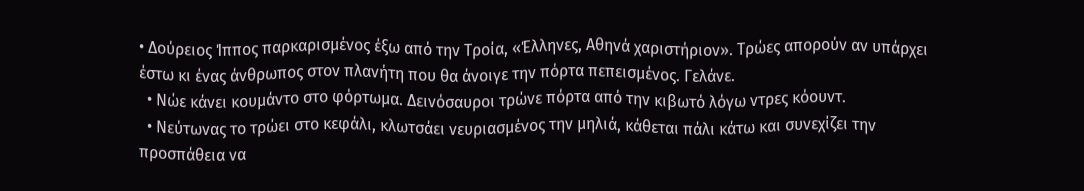• Δούρειος Ίππος παρκαρισμένος έξω από την Τροία, «Έλληνες, Αθηνά χαριστήριον». Τρώες απορούν αν υπάρχει έστω κι ένας άνθρωπος στον πλανήτη που θα άνοιγε την πόρτα πεπεισμένος. Γελάνε.
  • Νώε κάνει κουμάντο στο φόρτωμα. Δεινόσαυροι τρώνε πόρτα από την κιβωτό λόγω ντρες κόουντ.
  • Νεύτωνας το τρώει στο κεφάλι, κλωτσάει νευριασμένος την μηλιά, κάθεται πάλι κάτω και συνεχίζει την προσπάθεια να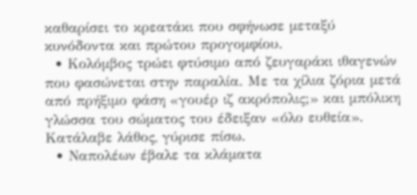καθαρίσει το κρεατάκι που σφήνωσε μεταξύ κυνόδοντα και πρώτου προγομφίου.
  • Κολόμβος τρώει φτύσιμο από ζευγαράκι ιθαγενών που φασώνεται στην παραλία. Με τα χίλια ζόρια μετά από πρήξιμο φάση «γουέρ ιζ ακρόπολις;» και μπόλικη γλώσσα του σώματος του έδειξαν «όλο ευθεία». Κατάλαβε λάθος, γύρισε πίσω.
  • Ναπολέων έβαλε τα κλάματα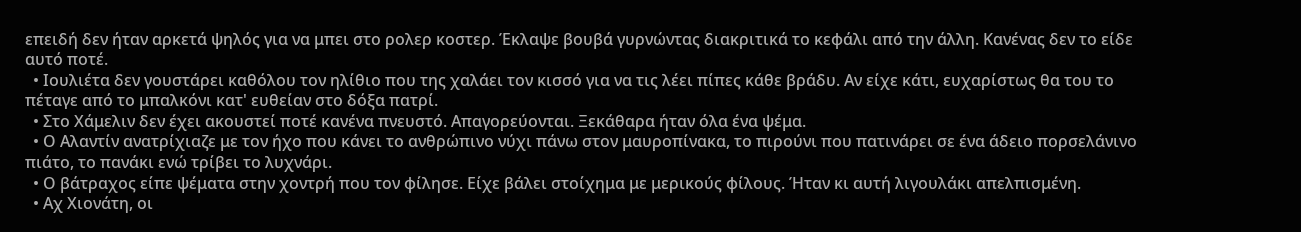επειδή δεν ήταν αρκετά ψηλός για να μπει στο ρολερ κοστερ. Έκλαψε βουβά γυρνώντας διακριτικά το κεφάλι από την άλλη. Κανένας δεν το είδε αυτό ποτέ.
  • Ιουλιέτα δεν γουστάρει καθόλου τον ηλίθιο που της χαλάει τον κισσό για να τις λέει πίπες κάθε βράδυ. Αν είχε κάτι, ευχαρίστως θα του το πέταγε από το μπαλκόνι κατ' ευθείαν στο δόξα πατρί.
  • Στο Χάμελιν δεν έχει ακουστεί ποτέ κανένα πνευστό. Απαγορεύονται. Ξεκάθαρα ήταν όλα ένα ψέμα.
  • Ο Αλαντίν ανατρίχιαζε με τον ήχο που κάνει το ανθρώπινο νύχι πάνω στον μαυροπίνακα, το πιρούνι που πατινάρει σε ένα άδειο πορσελάνινο πιάτο, το πανάκι ενώ τρίβει το λυχνάρι.
  • Ο βάτραχος είπε ψέματα στην χοντρή που τον φίλησε. Είχε βάλει στοίχημα με μερικούς φίλους. Ήταν κι αυτή λιγουλάκι απελπισμένη.
  • Αχ Χιονάτη, οι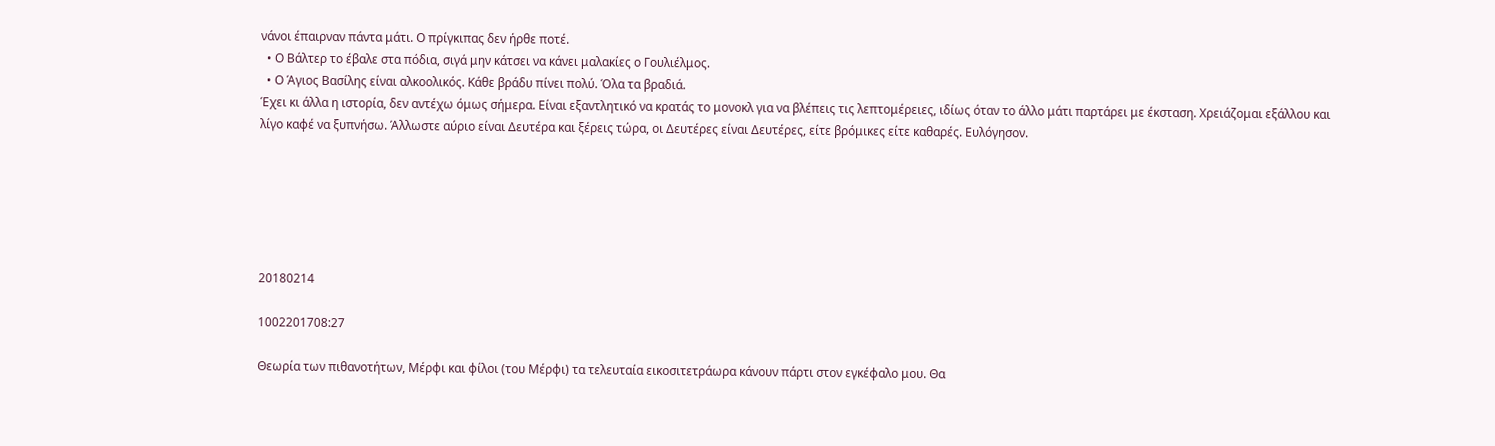νάνοι έπαιρναν πάντα μάτι. Ο πρίγκιπας δεν ήρθε ποτέ.
  • Ο Βάλτερ το έβαλε στα πόδια, σιγά μην κάτσει να κάνει μαλακίες ο Γουλιέλμος.
  • Ο Άγιος Βασίλης είναι αλκοολικός. Κάθε βράδυ πίνει πολύ. Όλα τα βραδιά.
Έχει κι άλλα η ιστορία, δεν αντέχω όμως σήμερα. Είναι εξαντλητικό να κρατάς το μονοκλ για να βλέπεις τις λεπτομέρειες, ιδίως όταν το άλλο μάτι παρτάρει με έκσταση. Χρειάζομαι εξάλλου και λίγο καφέ να ξυπνήσω. Άλλωστε αύριο είναι Δευτέρα και ξέρεις τώρα, οι Δευτέρες είναι Δευτέρες, είτε βρόμικες είτε καθαρές. Ευλόγησον.






20180214

1002201708:27

Θεωρία των πιθανοτήτων, Μέρφι και φίλοι (του Μέρφι) τα τελευταία εικοσιτετράωρα κάνουν πάρτι στον εγκέφαλο μου. Θα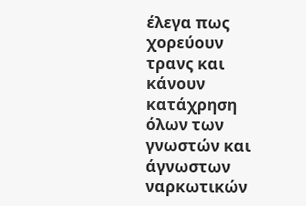έλεγα πως χορεύουν τρανς και κάνουν κατάχρηση όλων των γνωστών και άγνωστων ναρκωτικών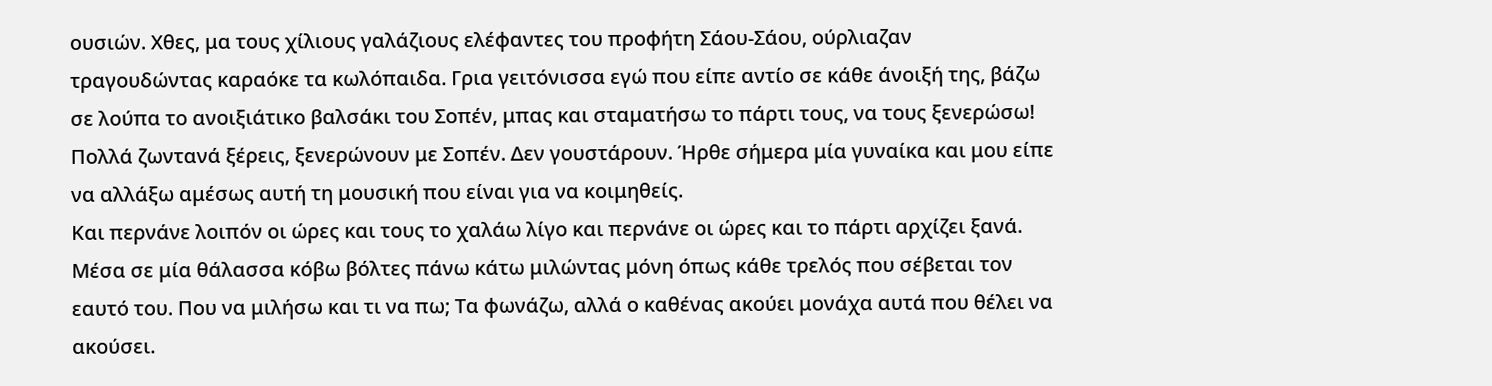ουσιών. Χθες, μα τους χίλιους γαλάζιους ελέφαντες του προφήτη Σάου-Σάου, ούρλιαζαν τραγουδώντας καραόκε τα κωλόπαιδα. Γρια γειτόνισσα εγώ που είπε αντίο σε κάθε άνοιξή της, βάζω σε λούπα το ανοιξιάτικο βαλσάκι του Σοπέν, μπας και σταματήσω το πάρτι τους, να τους ξενερώσω! Πολλά ζωντανά ξέρεις, ξενερώνουν με Σοπέν. Δεν γουστάρουν. Ήρθε σήμερα μία γυναίκα και μου είπε να αλλάξω αμέσως αυτή τη μουσική που είναι για να κοιμηθείς.
Και περνάνε λοιπόν οι ώρες και τους το χαλάω λίγο και περνάνε οι ώρες και το πάρτι αρχίζει ξανά. Μέσα σε μία θάλασσα κόβω βόλτες πάνω κάτω μιλώντας μόνη όπως κάθε τρελός που σέβεται τον εαυτό του. Που να μιλήσω και τι να πω; Τα φωνάζω, αλλά ο καθένας ακούει μονάχα αυτά που θέλει να ακούσει.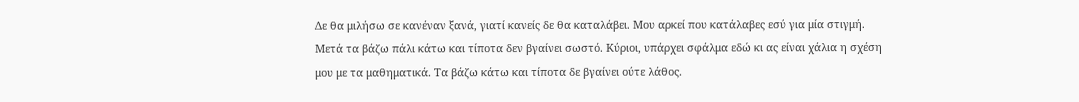Δε θα μιλήσω σε κανέναν ξανά, γιατί κανείς δε θα καταλάβει. Μου αρκεί που κατάλαβες εσύ για μία στιγμή. Μετά τα βάζω πάλι κάτω και τίποτα δεν βγαίνει σωστό. Κύριοι, υπάρχει σφάλμα εδώ κι ας είναι χάλια η σχέση μου με τα μαθηματικά. Τα βάζω κάτω και τίποτα δε βγαίνει ούτε λάθος.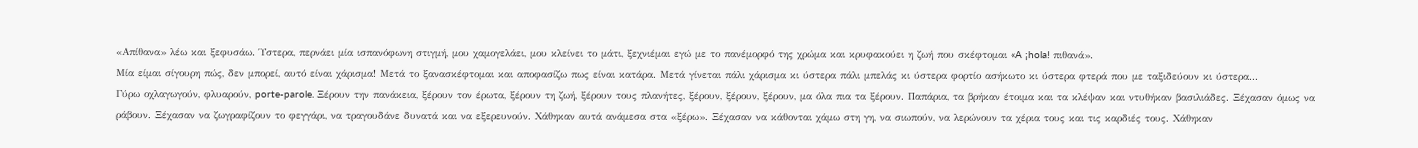«Απίθανα» λέω και ξεφυσάω. Ύστερα, περνάει μία ισπανόφωνη στιγμή, μου χαμογελάει, μου κλείνει το μάτι, ξεχνιέμαι εγώ με το πανέμορφό της χρώμα και κρυφακούει η ζωή που σκέφτομαι «A ¡hola! πιθανά».
Μία είμαι σίγουρη πώς, δεν μπορεί, αυτό είναι χάρισμα! Μετά το ξανασκέφτομαι και αποφασίζω πως είναι κατάρα. Μετά γίνεται πάλι χάρισμα κι ύστερα πάλι μπελάς κι ύστερα φορτίο ασήκωτο κι ύστερα φτερά που με ταξιδεύουν κι ύστερα...
Γύρω οχλαγωγούν, φλυαρούν, porte-parole. Ξέρουν την πανάκεια, ξέρουν τον έρωτα, ξέρουν τη ζωή, ξέρουν τους πλανήτες, ξέρουν, ξέρουν, ξέρουν, μα όλα πια τα ξέρουν. Παπάρια, τα βρήκαν έτοιμα και τα κλέψαν και ντυθήκαν βασιλιάδες. Ξέχασαν όμως να ράβουν. Ξέχασαν να ζωγραφίζουν το φεγγάρι, να τραγουδάνε δυνατά και να εξερευνούν. Χάθηκαν αυτά ανάμεσα στα «ξέρω». Ξέχασαν να κάθονται χάμω στη γη, να σιωπούν, να λερώνουν τα χέρια τους και τις καρδιές τους. Χάθηκαν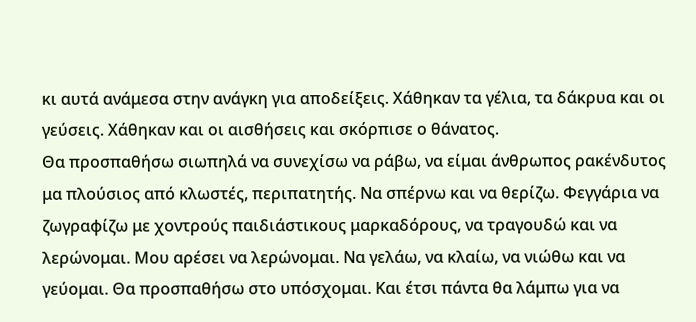κι αυτά ανάμεσα στην ανάγκη για αποδείξεις. Χάθηκαν τα γέλια, τα δάκρυα και οι γεύσεις. Χάθηκαν και οι αισθήσεις και σκόρπισε ο θάνατος.
Θα προσπαθήσω σιωπηλά να συνεχίσω να ράβω, να είμαι άνθρωπος ρακένδυτος μα πλούσιος από κλωστές, περιπατητής. Να σπέρνω και να θερίζω. Φεγγάρια να ζωγραφίζω με χοντρούς παιδιάστικους μαρκαδόρους, να τραγουδώ και να λερώνομαι. Μου αρέσει να λερώνομαι. Να γελάω, να κλαίω, να νιώθω και να γεύομαι. Θα προσπαθήσω στο υπόσχομαι. Και έτσι πάντα θα λάμπω για να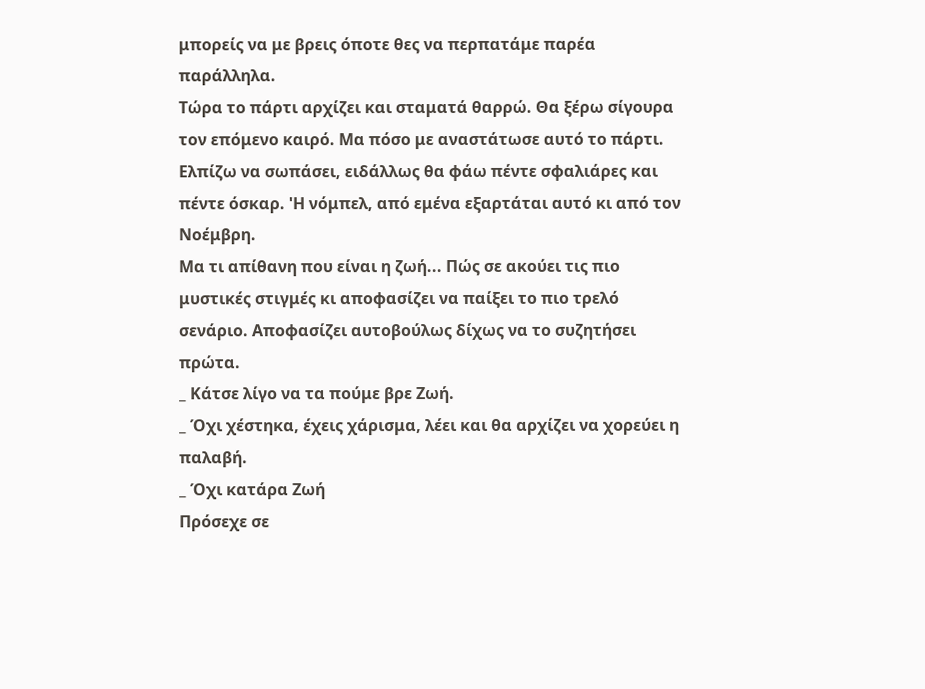μπορείς να με βρεις όποτε θες να περπατάμε παρέα παράλληλα.
Τώρα το πάρτι αρχίζει και σταματά θαρρώ. Θα ξέρω σίγουρα τον επόμενο καιρό. Μα πόσο με αναστάτωσε αυτό το πάρτι. Ελπίζω να σωπάσει, ειδάλλως θα φάω πέντε σφαλιάρες και πέντε όσκαρ. 'Η νόμπελ, από εμένα εξαρτάται αυτό κι από τον Νοέμβρη.
Μα τι απίθανη που είναι η ζωή... Πώς σε ακούει τις πιο μυστικές στιγμές κι αποφασίζει να παίξει το πιο τρελό σενάριο. Αποφασίζει αυτοβούλως δίχως να το συζητήσει πρώτα.
_ Κάτσε λίγο να τα πούμε βρε Ζωή.
_ Όχι χέστηκα, έχεις χάρισμα, λέει και θα αρχίζει να χορεύει η παλαβή.
_ Όχι κατάρα Ζωή
Πρόσεχε σε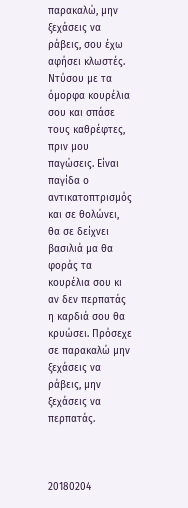παρακαλώ, μην ξεχάσεις να ράβεις, σου έχω αφήσει κλωστές. Ντύσου με τα όμορφα κουρέλια σου και σπάσε τους καθρέφτες, πριν μου παγώσεις. Είναι παγίδα ο αντικατοπτρισμός και σε θολώνει, θα σε δείχνει βασιλιά μα θα φοράς τα κουρέλια σου κι αν δεν περπατάς η καρδιά σου θα κρυώσει. Πρόσεχε σε παρακαλώ μην ξεχάσεις να ράβεις, μην ξεχάσεις να περπατάς.



20180204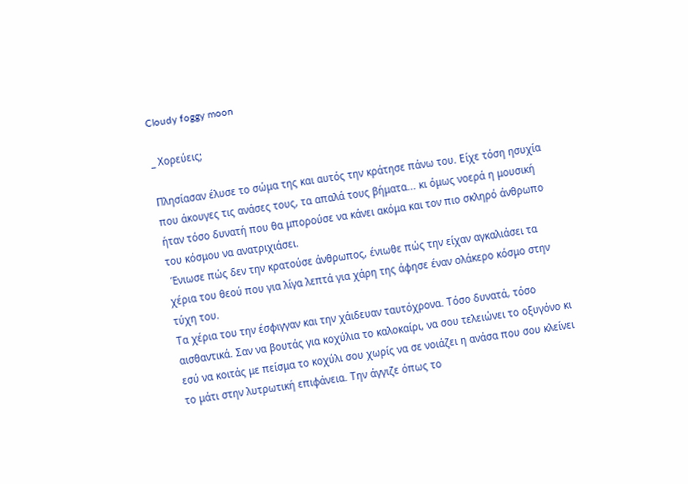Cloudy foggy moon

_ Χορεύεις;

Πλησίασαν έλυσε το σώμα της και αυτός την κράτησε πάνω του. Είχε τόση ησυχία που άκουγες τις ανάσες τους, τα απαλά τους βήματα... κι όμως νοερά η μουσική ήταν τόσο δυνατή που θα μπορούσε να κάνει ακόμα και τον πιο σκληρό άνθρωπο του κόσμου να ανατριχιάσει.
 Ένιωσε πώς δεν την κρατούσε άνθρωπος, ένιωθε πώς την είχαν αγκαλιάσει τα χέρια του θεού που για λίγα λεπτά για χάρη της άφησε έναν ολάκερο κόσμο στην τύχη του.
Τα χέρια του την έσφιγγαν και την χάιδευαν ταυτόχρονα. Τόσο δυνατά, τόσο αισθαντικά. Σαν να βουτάς για κοχύλια το καλοκαίρι, να σου τελειώνει το οξυγόνο κι εσύ να κοιτάς με πείσμα το κοχύλι σου χωρίς να σε νοιάζει η ανάσα που σου κλείνει το μάτι στην λυτρωτική επιφάνεια. Την άγγιζε όπως το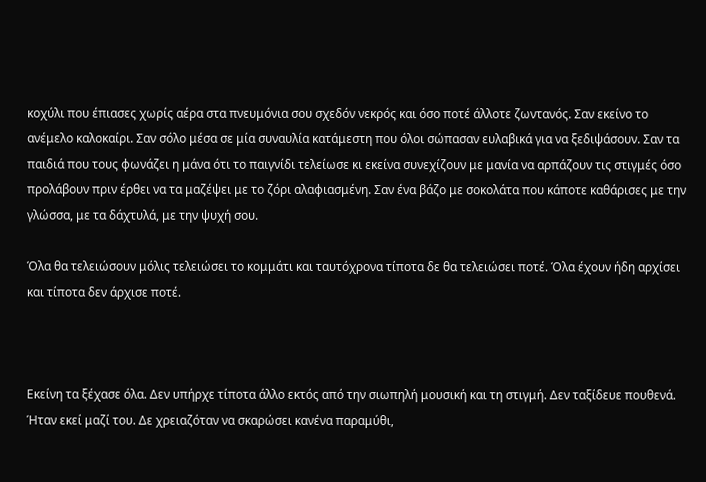κοχύλι που έπιασες χωρίς αέρα στα πνευμόνια σου σχεδόν νεκρός και όσο ποτέ άλλοτε ζωντανός. Σαν εκείνο το ανέμελο καλοκαίρι. Σαν σόλο μέσα σε μία συναυλία κατάμεστη που όλοι σώπασαν ευλαβικά για να ξεδιψάσουν. Σαν τα παιδιά που τους φωνάζει η μάνα ότι το παιγνίδι τελείωσε κι εκείνα συνεχίζουν με μανία να αρπάζουν τις στιγμές όσο προλάβουν πριν έρθει να τα μαζέψει με το ζόρι αλαφιασμένη. Σαν ένα βάζο με σοκολάτα που κάποτε καθάρισες με την γλώσσα, με τα δάχτυλά, με την ψυχή σου.

Όλα θα τελειώσουν μόλις τελειώσει το κομμάτι και ταυτόχρονα τίποτα δε θα τελειώσει ποτέ. Όλα έχουν ήδη αρχίσει και τίποτα δεν άρχισε ποτέ.



Εκείνη τα ξέχασε όλα. Δεν υπήρχε τίποτα άλλο εκτός από την σιωπηλή μουσική και τη στιγμή. Δεν ταξίδευε πουθενά. Ήταν εκεί μαζί του. Δε χρειαζόταν να σκαρώσει κανένα παραμύθι,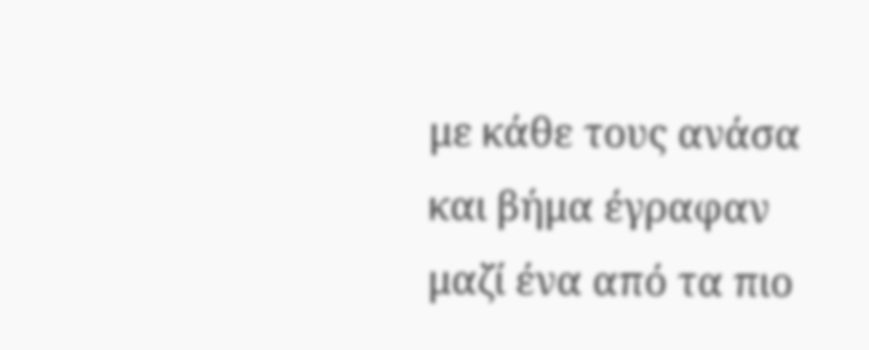με κάθε τους ανάσα και βήμα έγραφαν μαζί ένα από τα πιο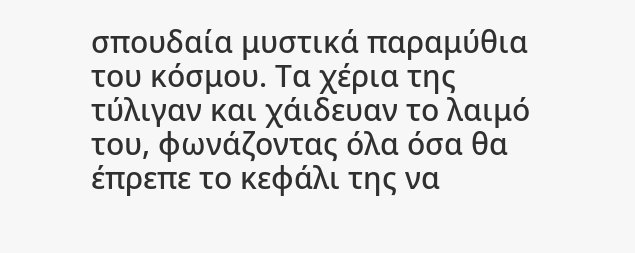σπουδαία μυστικά παραμύθια του κόσμου. Τα χέρια της τύλιγαν και χάιδευαν το λαιμό του, φωνάζοντας όλα όσα θα έπρεπε το κεφάλι της να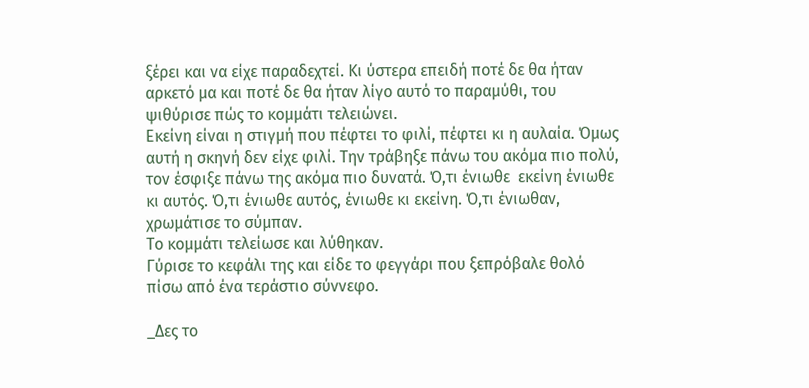ξέρει και να είχε παραδεχτεί. Κι ύστερα επειδή ποτέ δε θα ήταν αρκετό μα και ποτέ δε θα ήταν λίγο αυτό το παραμύθι, του ψιθύρισε πώς το κομμάτι τελειώνει.
Εκείνη είναι η στιγμή που πέφτει το φιλί, πέφτει κι η αυλαία. Όμως αυτή η σκηνή δεν είχε φιλί. Την τράβηξε πάνω του ακόμα πιο πολύ, τον έσφιξε πάνω της ακόμα πιο δυνατά. Ό,τι ένιωθε  εκείνη ένιωθε κι αυτός. Ό,τι ένιωθε αυτός, ένιωθε κι εκείνη. Ό,τι ένιωθαν, χρωμάτισε το σύμπαν.
Το κομμάτι τελείωσε και λύθηκαν.
Γύρισε το κεφάλι της και είδε το φεγγάρι που ξεπρόβαλε θολό πίσω από ένα τεράστιο σύννεφο.

_Δες το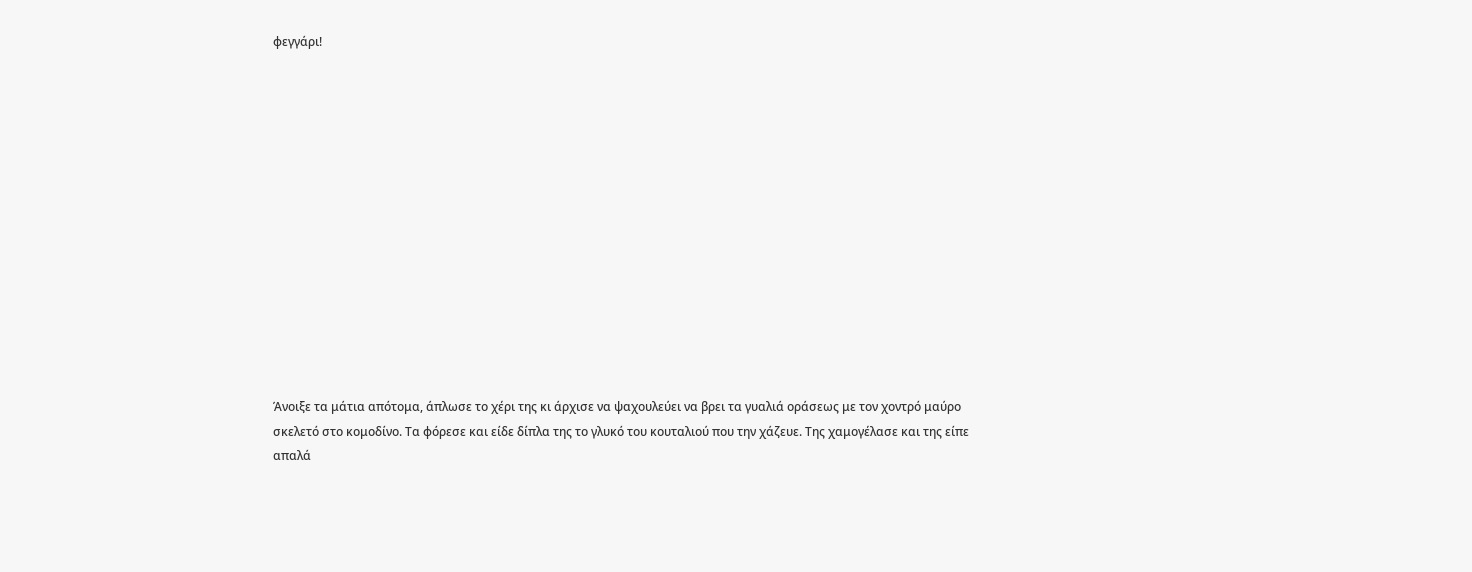φεγγάρι!














Άνοιξε τα μάτια απότομα, άπλωσε το χέρι της κι άρχισε να ψαχουλεύει να βρει τα γυαλιά οράσεως με τον χοντρό μαύρο σκελετό στο κομοδίνο. Τα φόρεσε και είδε δίπλα της το γλυκό του κουταλιού που την χάζευε. Της χαμογέλασε και της είπε απαλά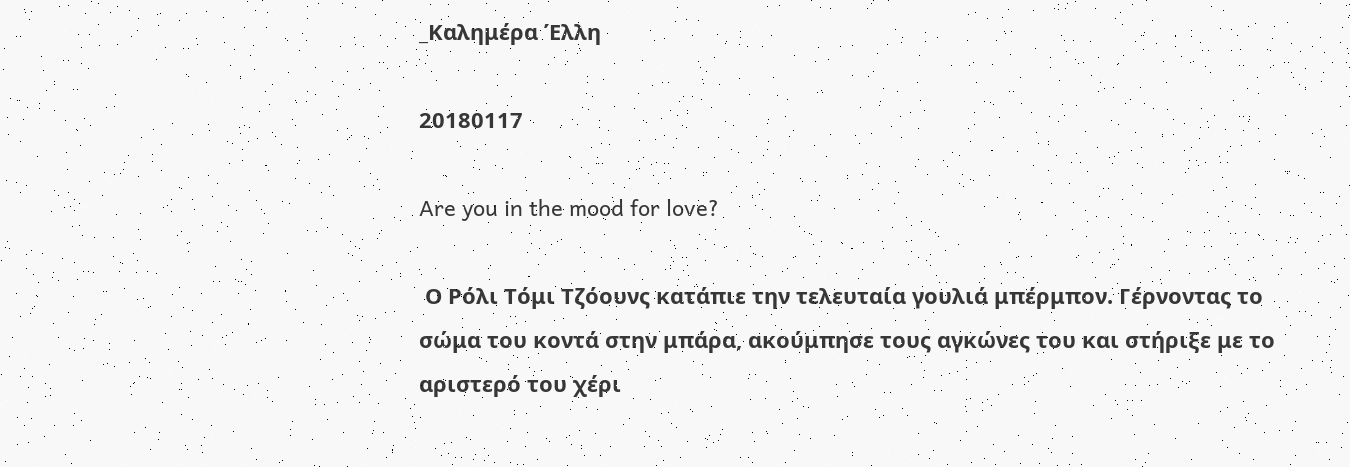_Καλημέρα Έλλη

20180117

Are you in the mood for love?

 Ο Ρόλι Τόμι Τζόουνς κατάπιε την τελευταία γουλιά μπέρμπον. Γέρνοντας το σώμα του κοντά στην μπάρα, ακούμπησε τους αγκώνες του και στήριξε με το αριστερό του χέρι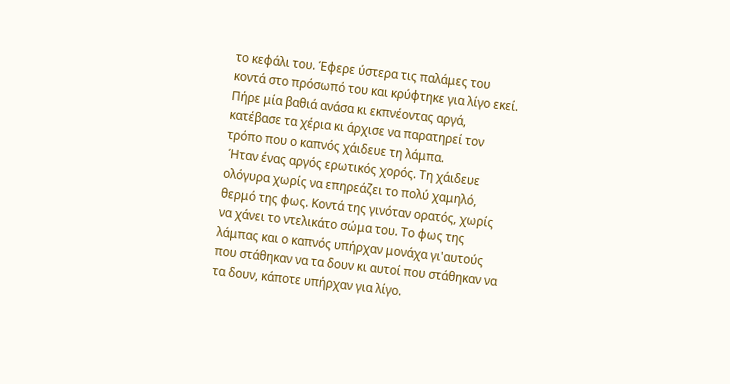το κεφάλι του. Έφερε ύστερα τις παλάμες του κοντά στο πρόσωπό του και κρύφτηκε για λίγο εκεί. Πήρε μία βαθιά ανάσα κι εκπνέοντας αργά, κατέβασε τα χέρια κι άρχισε να παρατηρεί τον τρόπο που ο καπνός χάιδευε τη λάμπα.
 Ήταν ένας αργός ερωτικός χορός. Τη χάιδευε ολόγυρα χωρίς να επηρεάζει το πολύ χαμηλό, θερμό της φως. Κοντά της γινόταν ορατός, χωρίς να χάνει το ντελικάτο σώμα του. Το φως της λάμπας και ο καπνός υπήρχαν μονάχα γι'αυτούς που στάθηκαν να τα δουν κι αυτοί που στάθηκαν να τα δουν, κάποτε υπήρχαν για λίγο.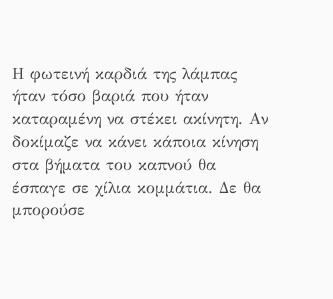Η φωτεινή καρδιά της λάμπας ήταν τόσο βαριά που ήταν καταραμένη να στέκει ακίνητη. Αν δοκίμαζε να κάνει κάποια κίνηση στα βήματα του καπνού θα έσπαγε σε χίλια κομμάτια. Δε θα μπορούσε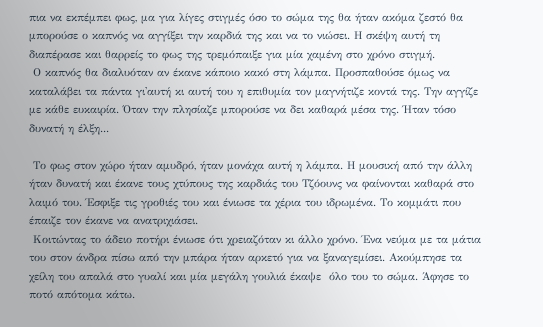πια να εκπέμπει φως, μα για λίγες στιγμές όσο το σώμα της θα ήταν ακόμα ζεστό θα μπορούσε ο καπνός να αγγίξει την καρδιά της και να το νιώσει. Η σκέψη αυτή τη διαπέρασε και θαρρείς το φως της τρεμόπαιξε για μία χαμένη στο χρόνο στιγμή.
 Ο καπνός θα διαλυόταν αν έκανε κάποιο κακό στη λάμπα. Προσπαθούσε όμως να καταλάβει τα πάντα γι'αυτή κι αυτή του η επιθυμία τον μαγνήτιζε κοντά της. Την αγγίζε με κάθε ευκαιρία. Όταν την πλησίαζε μπορούσε να δει καθαρά μέσα της. Ήταν τόσο δυνατή η έλξη...

 Το φως στον χώρο ήταν αμυδρό, ήταν μονάχα αυτή η λάμπα. Η μουσική από την άλλη ήταν δυνατή και έκανε τους χτύπους της καρδιάς του Τζόουνς να φαίνονται καθαρά στο λαιμό του. Έσφιξε τις γροθιές του και ένιωσε τα χέρια του ιδρωμένα. Το κομμάτι που έπαιζε τον έκανε να ανατριχιάσει.
 Κοιτώντας το άδειο ποτήρι ένιωσε ότι χρειαζόταν κι άλλο χρόνο. Ένα νεύμα με τα μάτια του στον άνδρα πίσω από την μπάρα ήταν αρκετό για να ξαναγεμίσει. Ακούμπησε τα χείλη του απαλά στο γυαλί και μία μεγάλη γουλιά έκαψε  όλο του το σώμα. Άφησε το ποτό απότομα κάτω.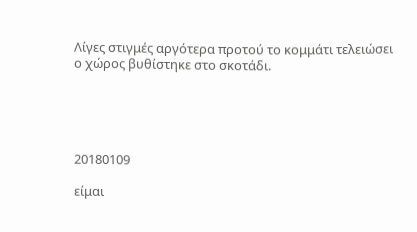Λίγες στιγμές αργότερα προτού το κομμάτι τελειώσει ο χώρος βυθίστηκε στο σκοτάδι.





20180109

είμαι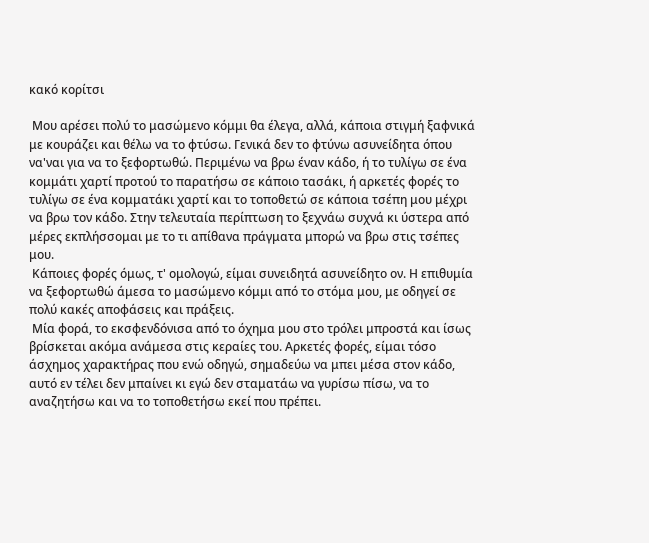κακό κορίτσι

 Μου αρέσει πολύ το μασώμενο κόμμι θα έλεγα, αλλά, κάποια στιγμή ξαφνικά με κουράζει και θέλω να το φτύσω. Γενικά δεν το φτύνω ασυνείδητα όπου να'ναι για να το ξεφορτωθώ. Περιμένω να βρω έναν κάδο, ή το τυλίγω σε ένα κομμάτι χαρτί προτού το παρατήσω σε κάποιο τασάκι, ή αρκετές φορές το τυλίγω σε ένα κομματάκι χαρτί και το τοποθετώ σε κάποια τσέπη μου μέχρι να βρω τον κάδο. Στην τελευταία περίπτωση το ξεχνάω συχνά κι ύστερα από μέρες εκπλήσσομαι με το τι απίθανα πράγματα μπορώ να βρω στις τσέπες μου.
 Κάποιες φορές όμως, τ' ομολογώ, είμαι συνειδητά ασυνείδητο ον. Η επιθυμία να ξεφορτωθώ άμεσα το μασώμενο κόμμι από το στόμα μου, με οδηγεί σε πολύ κακές αποφάσεις και πράξεις.
 Μία φορά, το εκσφενδόνισα από το όχημα μου στο τρόλει μπροστά και ίσως βρίσκεται ακόμα ανάμεσα στις κεραίες του. Αρκετές φορές, είμαι τόσο άσχημος χαρακτήρας που ενώ οδηγώ, σημαδεύω να μπει μέσα στον κάδο, αυτό εν τέλει δεν μπαίνει κι εγώ δεν σταματάω να γυρίσω πίσω, να το αναζητήσω και να το τοποθετήσω εκεί που πρέπει.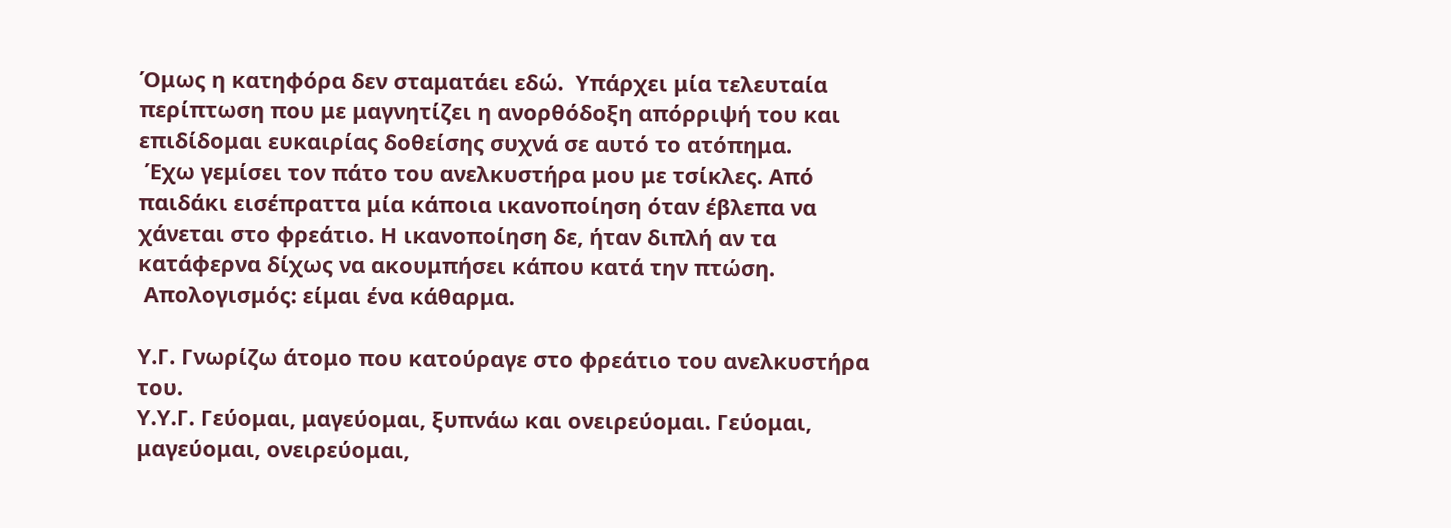Όμως η κατηφόρα δεν σταματάει εδώ.  Υπάρχει μία τελευταία περίπτωση που με μαγνητίζει η ανορθόδοξη απόρριψή του και επιδίδομαι ευκαιρίας δοθείσης συχνά σε αυτό το ατόπημα.
 Έχω γεμίσει τον πάτο του ανελκυστήρα μου με τσίκλες. Από παιδάκι εισέπραττα μία κάποια ικανοποίηση όταν έβλεπα να χάνεται στο φρεάτιο. Η ικανοποίηση δε, ήταν διπλή αν τα κατάφερνα δίχως να ακουμπήσει κάπου κατά την πτώση.
 Απολογισμός: είμαι ένα κάθαρμα.

Υ.Γ. Γνωρίζω άτομο που κατούραγε στο φρεάτιο του ανελκυστήρα του.
Υ.Υ.Γ. Γεύομαι, μαγεύομαι, ξυπνάω και ονειρεύομαι. Γεύομαι, μαγεύομαι, ονειρεύομαι,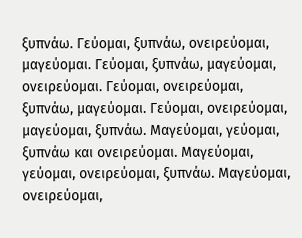ξυπνάω. Γεύομαι, ξυπνάω, ονειρεύομαι, μαγεύομαι. Γεύομαι, ξυπνάω, μαγεύομαι, ονειρεύομαι. Γεύομαι, ονειρεύομαι, ξυπνάω, μαγεύομαι. Γεύομαι, ονειρεύομαι, μαγεύομαι, ξυπνάω. Μαγεύομαι, γεύομαι, ξυπνάω και ονειρεύομαι. Μαγεύομαι, γεύομαι, ονειρεύομαι, ξυπνάω. Μαγεύομαι, ονειρεύομαι,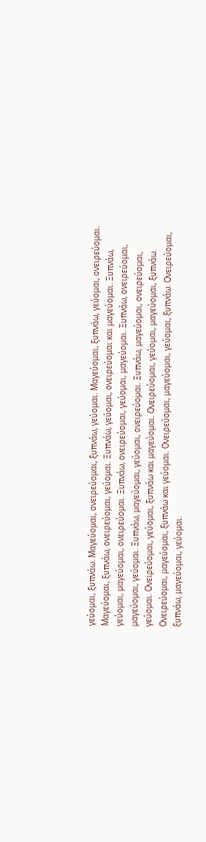γεύομαι, ξυπνάω. Μαγεύομαι, ονειρεύομαι, ξυπνάω, γεύομαι. Μαγεύομαι, ξυπνάω, γεύομαι, ονειρεύομαι. Μαγεύομαι, ξυπνάω, ονειρεύομαι, γεύομαι. Ξυπνάω, γεύομαι, ονειρεύομαι και μαγεύομαι. Ξυπνάω, γεύομαι, μαγεύομαι, ονειρεύομαι. Ξυπνάω, ονειρεύομαι, γεύομαι, μαγεύομαι. Ξυπνάω, ονειρεύομαι, μαγεύομαι, γεύομαι. Ξυπνάω, μαγεύομαι, γεύομαι, ονειρεύομαι. Ξυπνάω, μαγεύομαι, ονειρεύομαι, γεύομαι. Ονειρεύομαι, γεύομαι, ξυπνάω και μαγεύομαι. Ονειρεύομαι, γεύομαι, μαγεύομαι, ξυπνάω. Ονειρεύομαι, μαγεύομαι, ξυπνάω και γεύομαι. Ονειρεύομαι, μαγεύομαι, γεύομαι, ξυπνάω. Ονειρεύομαι, ξυπνάω, μαγεύομαι, γεύομαι.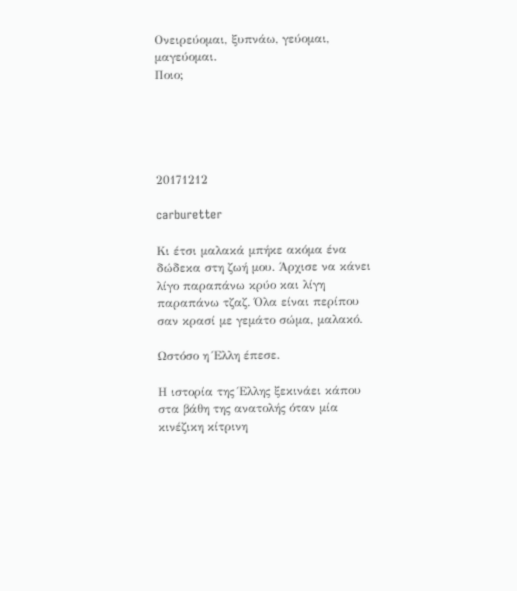Ονειρεύομαι, ξυπνάω, γεύομαι, μαγεύομαι.
Ποιο;





20171212

carburetter

Κι έτσι μαλακά μπήκε ακόμα ένα δώδεκα στη ζωή μου. Άρχισε να κάνει λίγο παραπάνω κρύο και λίγη παραπάνω τζαζ. Όλα είναι περίπου σαν κρασί με γεμάτο σώμα, μαλακό.

Ωστόσο η Έλλη έπεσε.

Η ιστορία της Έλλης ξεκινάει κάπου στα βάθη της ανατολής όταν μία κινέζικη κίτρινη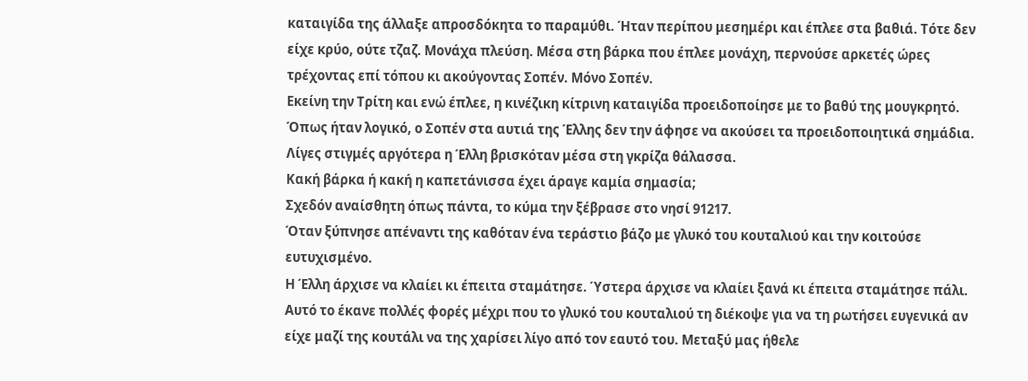καταιγίδα της άλλαξε απροσδόκητα το παραμύθι. Ήταν περίπου μεσημέρι και έπλεε στα βαθιά. Τότε δεν είχε κρύο, ούτε τζαζ. Μονάχα πλεύση. Μέσα στη βάρκα που έπλεε μονάχη, περνούσε αρκετές ώρες τρέχοντας επί τόπου κι ακούγοντας Σοπέν. Μόνο Σοπέν.
Εκείνη την Τρίτη και ενώ έπλεε, η κινέζικη κίτρινη καταιγίδα προειδοποίησε με το βαθύ της μουγκρητό. Όπως ήταν λογικό, ο Σοπέν στα αυτιά της Έλλης δεν την άφησε να ακούσει τα προειδοποιητικά σημάδια.
Λίγες στιγμές αργότερα η Έλλη βρισκόταν μέσα στη γκρίζα θάλασσα.
Κακή βάρκα ή κακή η καπετάνισσα έχει άραγε καμία σημασία;
Σχεδόν αναίσθητη όπως πάντα, το κύμα την ξέβρασε στο νησί 91217.
Όταν ξύπνησε απέναντι της καθόταν ένα τεράστιο βάζο με γλυκό του κουταλιού και την κοιτούσε ευτυχισμένο.
Η Έλλη άρχισε να κλαίει κι έπειτα σταμάτησε. Ύστερα άρχισε να κλαίει ξανά κι έπειτα σταμάτησε πάλι. Αυτό το έκανε πολλές φορές μέχρι που το γλυκό του κουταλιού τη διέκοψε για να τη ρωτήσει ευγενικά αν είχε μαζί της κουτάλι να της χαρίσει λίγο από τον εαυτό του. Μεταξύ μας ήθελε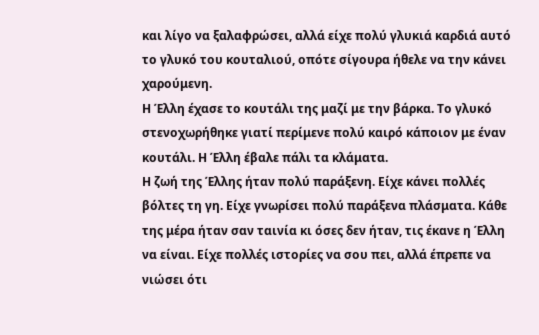και λίγο να ξαλαφρώσει, αλλά είχε πολύ γλυκιά καρδιά αυτό το γλυκό του κουταλιού, οπότε σίγουρα ήθελε να την κάνει χαρούμενη.
Η Έλλη έχασε το κουτάλι της μαζί με την βάρκα. Το γλυκό στενοχωρήθηκε γιατί περίμενε πολύ καιρό κάποιον με έναν κουτάλι. Η Έλλη έβαλε πάλι τα κλάματα.
Η ζωή της Έλλης ήταν πολύ παράξενη. Είχε κάνει πολλές βόλτες τη γη. Είχε γνωρίσει πολύ παράξενα πλάσματα. Κάθε της μέρα ήταν σαν ταινία κι όσες δεν ήταν, τις έκανε η Έλλη να είναι. Είχε πολλές ιστορίες να σου πει, αλλά έπρεπε να νιώσει ότι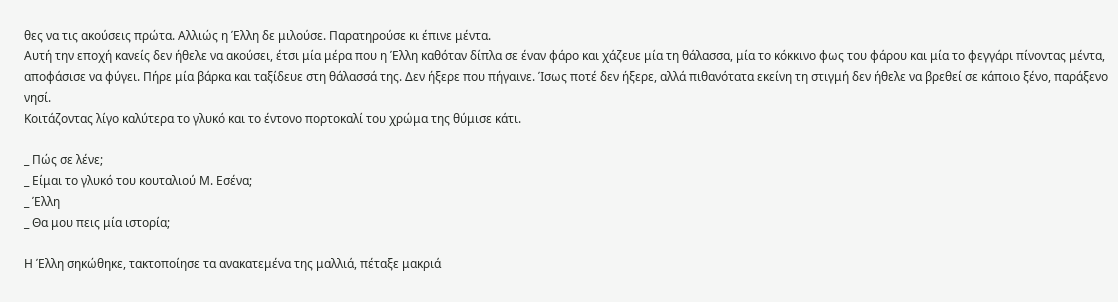θες να τις ακούσεις πρώτα. Αλλιώς η Έλλη δε μιλούσε. Παρατηρούσε κι έπινε μέντα.
Αυτή την εποχή κανείς δεν ήθελε να ακούσει, έτσι μία μέρα που η Έλλη καθόταν δίπλα σε έναν φάρο και χάζευε μία τη θάλασσα, μία το κόκκινο φως του φάρου και μία το φεγγάρι πίνοντας μέντα, αποφάσισε να φύγει. Πήρε μία βάρκα και ταξίδευε στη θάλασσά της. Δεν ήξερε που πήγαινε. Ίσως ποτέ δεν ήξερε, αλλά πιθανότατα εκείνη τη στιγμή δεν ήθελε να βρεθεί σε κάποιο ξένο, παράξενο νησί.
Κοιτάζοντας λίγο καλύτερα το γλυκό και το έντονο πορτοκαλί του χρώμα της θύμισε κάτι.

_ Πώς σε λένε;
_ Είμαι το γλυκό του κουταλιού Μ. Εσένα;
_ Έλλη
_ Θα μου πεις μία ιστορία;

Η Έλλη σηκώθηκε, τακτοποίησε τα ανακατεμένα της μαλλιά, πέταξε μακριά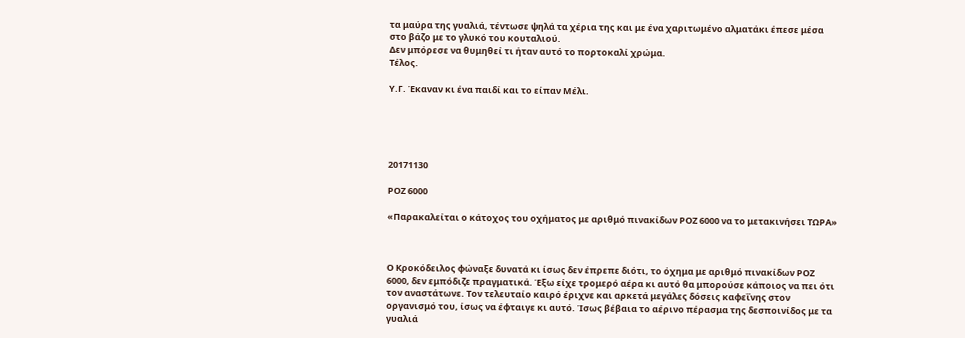τα μαύρα της γυαλιά, τέντωσε ψηλά τα χέρια της και με ένα χαριτωμένο αλματάκι έπεσε μέσα στο βάζο με το γλυκό του κουταλιού.
Δεν μπόρεσε να θυμηθεί τι ήταν αυτό το πορτοκαλί χρώμα.
Τέλος.

Υ.Γ. Έκαναν κι ένα παιδί και το είπαν Μέλι.





20171130

ΡΟΖ 6000

«Παρακαλείται ο κάτοχος του οχήματος με αριθμό πινακίδων ΡΟΖ 6000 να το μετακινήσει ΤΩΡΑ»



Ο Κροκόδειλος φώναξε δυνατά κι ίσως δεν έπρεπε διότι, το όχημα με αριθμό πινακίδων ΡΟΖ 6000, δεν εμπόδιζε πραγματικά. Έξω είχε τρομερό αέρα κι αυτό θα μπορούσε κάποιος να πει ότι τον αναστάτωνε. Τον τελευταίο καιρό έριχνε και αρκετά μεγάλες δόσεις καφεΐνης στον οργανισμό του, ίσως να έφταιγε κι αυτό. Ίσως βέβαια το αέρινο πέρασμα της δεσποινίδος με τα γυαλιά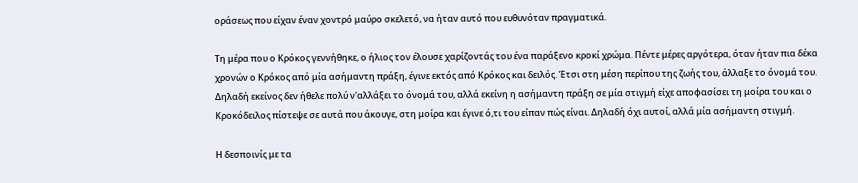οράσεως που είχαν έναν χοντρό μαύρο σκελετό, να ήταν αυτό που ευθυνόταν πραγματικά.

Τη μέρα που ο Κρόκος γεννήθηκε, ο ήλιος τον έλουσε χαρίζοντάς του ένα παράξενο κροκί χρώμα. Πέντε μέρες αργότερα, όταν ήταν πια δέκα χρονών ο Κρόκος από μία ασήμαντη πράξη, έγινε εκτός από Κρόκος και δειλός. Έτσι στη μέση περίπου της ζωής του, άλλαξε το όνομά του. Δηλαδή εκείνος δεν ήθελε πολύ ν'αλλάξει το όνομά του, αλλά εκείνη η ασήμαντη πράξη σε μία στιγμή είχε αποφασίσει τη μοίρα του και ο Κροκόδειλος πίστεψε σε αυτά που άκουγε, στη μοίρα και έγινε ό,τι του είπαν πώς είναι. Δηλαδή όχι αυτοί, αλλά μία ασήμαντη στιγμή.

Η δεσποινίς με τα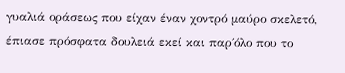γυαλιά οράσεως που είχαν έναν χοντρό μαύρο σκελετό, έπιασε πρόσφατα δουλειά εκεί και παρ΄όλο που το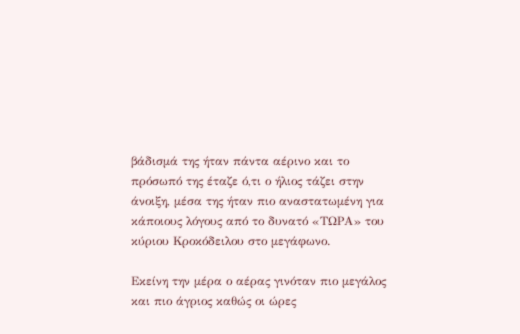βάδισμά της ήταν πάντα αέρινο και το πρόσωπό της έταζε ό,τι ο ήλιος τάζει στην άνοιξη, μέσα της ήταν πιο αναστατωμένη για κάποιους λόγους από το δυνατό «ΤΩΡΑ» του κύριου Κροκόδειλου στο μεγάφωνο.

Εκείνη την μέρα ο αέρας γινόταν πιο μεγάλος και πιο άγριος καθώς οι ώρες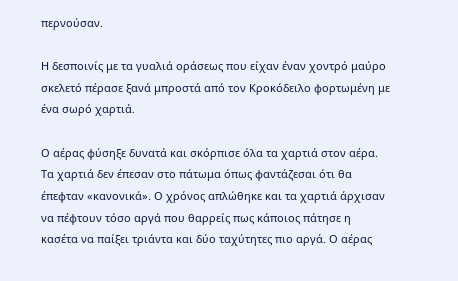περνούσαν.

Η δεσποινίς με τα γυαλιά οράσεως που είχαν έναν χοντρό μαύρο σκελετό πέρασε ξανά μπροστά από τον Κροκόδειλο φορτωμένη με ένα σωρό χαρτιά.

Ο αέρας φύσηξε δυνατά και σκόρπισε όλα τα χαρτιά στον αέρα. Τα χαρτιά δεν έπεσαν στο πάτωμα όπως φαντάζεσαι ότι θα έπεφταν «κανονικά». Ο χρόνος απλώθηκε και τα χαρτιά άρχισαν να πέφτουν τόσο αργά που θαρρείς πως κάποιος πάτησε η κασέτα να παίξει τριάντα και δύο ταχύτητες πιο αργά. Ο αέρας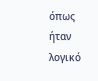όπως ήταν λογικό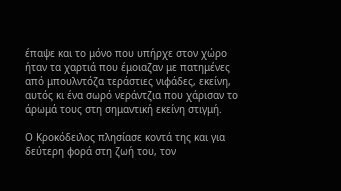έπαψε και το μόνο που υπήρχε στον χώρο ήταν τα χαρτιά που έμοιαζαν με πατημένες από μπουλντόζα τεράστιες νιφάδες, εκείνη, αυτός κι ένα σωρό νεράντζια που χάρισαν το άρωμά τους στη σημαντική εκείνη στιγμή.

Ο Κροκόδειλος πλησίασε κοντά της και για δεύτερη φορά στη ζωή του, τον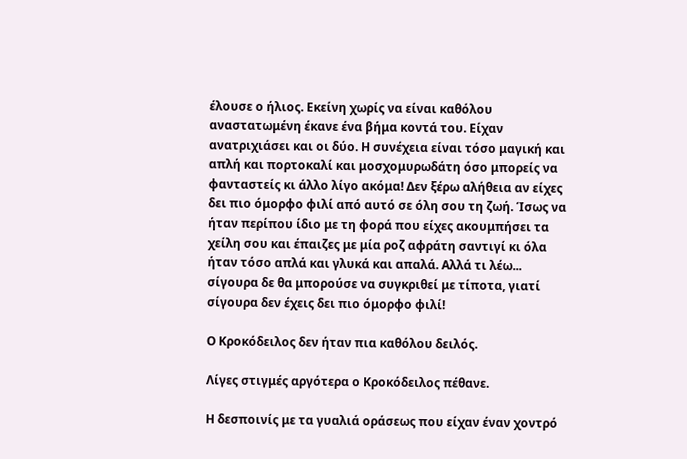έλουσε ο ήλιος. Εκείνη χωρίς να είναι καθόλου αναστατωμένη έκανε ένα βήμα κοντά του. Είχαν ανατριχιάσει και οι δύο. Η συνέχεια είναι τόσο μαγική και απλή και πορτοκαλί και μοσχομυρωδάτη όσο μπορείς να φανταστείς κι άλλο λίγο ακόμα! Δεν ξέρω αλήθεια αν είχες δει πιο όμορφο φιλί από αυτό σε όλη σου τη ζωή. Ίσως να ήταν περίπου ίδιο με τη φορά που είχες ακουμπήσει τα χείλη σου και έπαιζες με μία ροζ αφράτη σαντιγί κι όλα ήταν τόσο απλά και γλυκά και απαλά. Αλλά τι λέω... σίγουρα δε θα μπορούσε να συγκριθεί με τίποτα, γιατί σίγουρα δεν έχεις δει πιο όμορφο φιλί!

Ο Κροκόδειλος δεν ήταν πια καθόλου δειλός.

Λίγες στιγμές αργότερα ο Κροκόδειλος πέθανε.

Η δεσποινίς με τα γυαλιά οράσεως που είχαν έναν χοντρό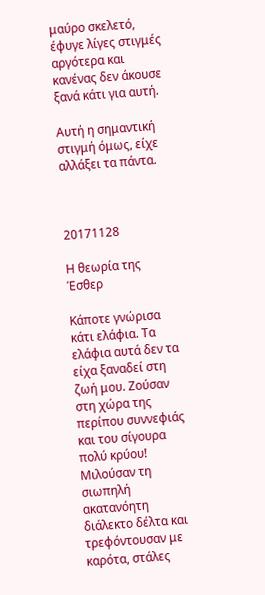μαύρο σκελετό, έφυγε λίγες στιγμές  αργότερα και κανένας δεν άκουσε ξανά κάτι για αυτή.

Αυτή η σημαντική στιγμή όμως, είχε αλλάξει τα πάντα.



20171128

Η θεωρία της Έσθερ

Κάποτε γνώρισα κάτι ελάφια. Τα ελάφια αυτά δεν τα είχα ξαναδεί στη ζωή μου. Ζούσαν στη χώρα της περίπου συννεφιάς και του σίγουρα πολύ κρύου! Μιλούσαν τη σιωπηλή ακατανόητη διάλεκτο δέλτα και τρεφόντουσαν με καρότα, στάλες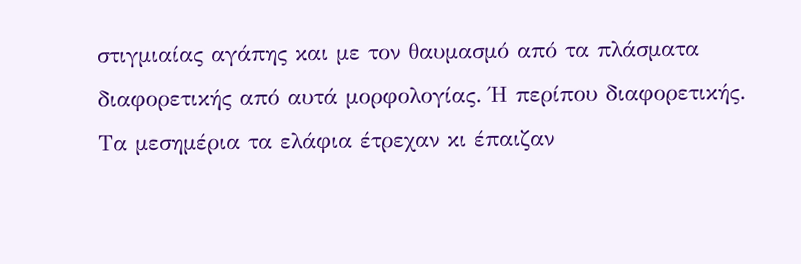στιγμιαίας αγάπης και με τον θαυμασμό από τα πλάσματα διαφορετικής από αυτά μορφολογίας. Ή περίπου διαφορετικής.
Τα μεσημέρια τα ελάφια έτρεχαν κι έπαιζαν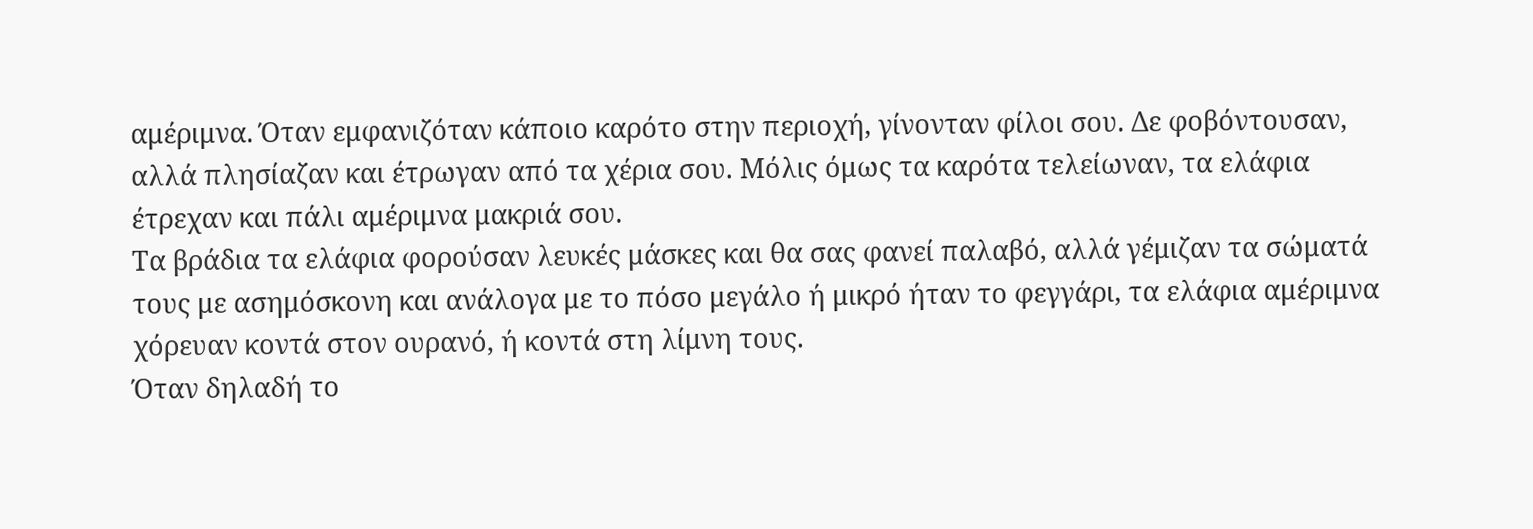αμέριμνα. Όταν εμφανιζόταν κάποιο καρότο στην περιοχή, γίνονταν φίλοι σου. Δε φοβόντουσαν, αλλά πλησίαζαν και έτρωγαν από τα χέρια σου. Μόλις όμως τα καρότα τελείωναν, τα ελάφια έτρεχαν και πάλι αμέριμνα μακριά σου.
Τα βράδια τα ελάφια φορούσαν λευκές μάσκες και θα σας φανεί παλαβό, αλλά γέμιζαν τα σώματά τους με ασημόσκονη και ανάλογα με το πόσο μεγάλο ή μικρό ήταν το φεγγάρι, τα ελάφια αμέριμνα χόρευαν κοντά στον ουρανό, ή κοντά στη λίμνη τους.
Όταν δηλαδή το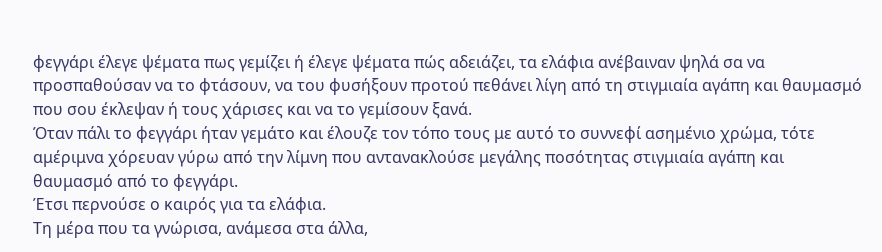φεγγάρι έλεγε ψέματα πως γεμίζει ή έλεγε ψέματα πώς αδειάζει, τα ελάφια ανέβαιναν ψηλά σα να προσπαθούσαν να το φτάσουν, να του φυσήξουν προτού πεθάνει λίγη από τη στιγμιαία αγάπη και θαυμασμό που σου έκλεψαν ή τους χάρισες και να το γεμίσουν ξανά.
Όταν πάλι το φεγγάρι ήταν γεμάτο και έλουζε τον τόπο τους με αυτό το συννεφί ασημένιο χρώμα, τότε αμέριμνα χόρευαν γύρω από την λίμνη που αντανακλούσε μεγάλης ποσότητας στιγμιαία αγάπη και θαυμασμό από το φεγγάρι.
Έτσι περνούσε ο καιρός για τα ελάφια.
Τη μέρα που τα γνώρισα, ανάμεσα στα άλλα,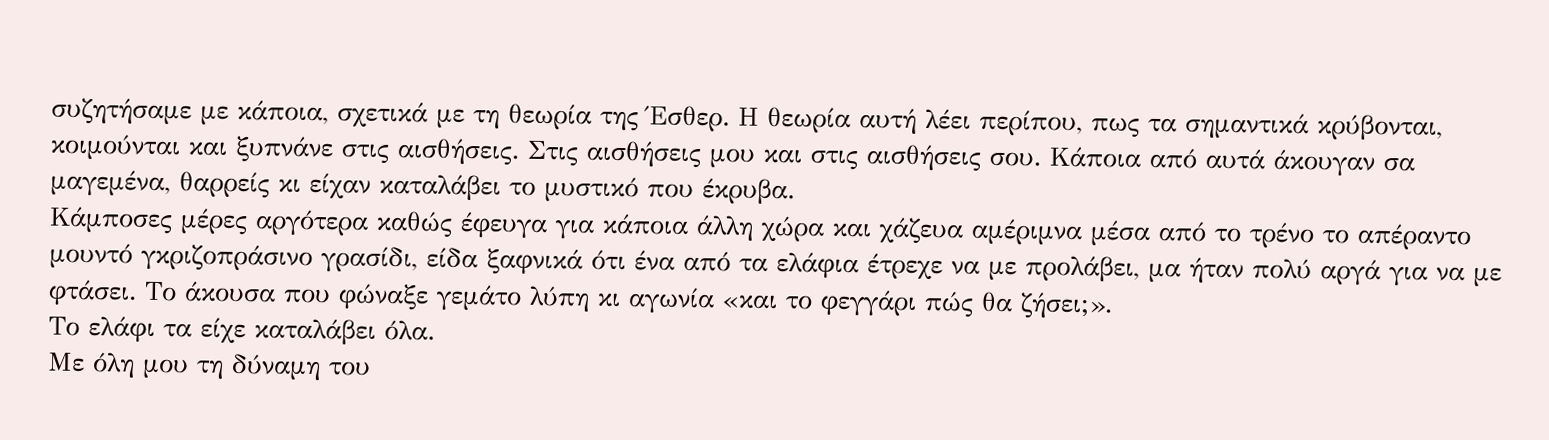συζητήσαμε με κάποια, σχετικά με τη θεωρία της Έσθερ. Η θεωρία αυτή λέει περίπου, πως τα σημαντικά κρύβονται, κοιμούνται και ξυπνάνε στις αισθήσεις. Στις αισθήσεις μου και στις αισθήσεις σου. Κάποια από αυτά άκουγαν σα μαγεμένα, θαρρείς κι είχαν καταλάβει το μυστικό που έκρυβα.
Κάμποσες μέρες αργότερα καθώς έφευγα για κάποια άλλη χώρα και χάζευα αμέριμνα μέσα από το τρένο το απέραντο μουντό γκριζοπράσινο γρασίδι, είδα ξαφνικά ότι ένα από τα ελάφια έτρεχε να με προλάβει, μα ήταν πολύ αργά για να με φτάσει. Το άκουσα που φώναξε γεμάτο λύπη κι αγωνία «και το φεγγάρι πώς θα ζήσει;».
Το ελάφι τα είχε καταλάβει όλα.
Με όλη μου τη δύναμη του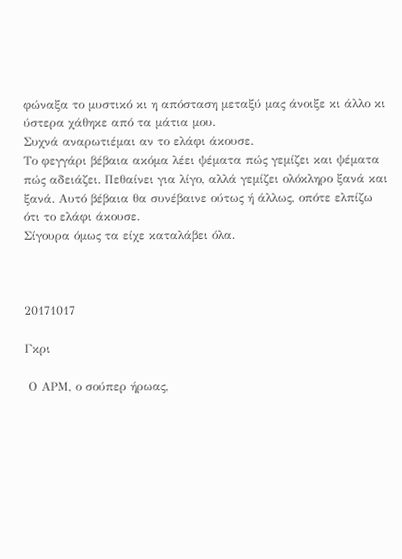φώναξα το μυστικό κι η απόσταση μεταξύ μας άνοιξε κι άλλο κι ύστερα χάθηκε από τα μάτια μου.
Συχνά αναρωτιέμαι αν το ελάφι άκουσε.
Το φεγγάρι βέβαια ακόμα λέει ψέματα πώς γεμίζει και ψέματα πώς αδειάζει. Πεθαίνει για λίγο, αλλά γεμίζει ολόκληρο ξανά και ξανά. Αυτό βέβαια θα συνέβαινε ούτως ή άλλως, οπότε ελπίζω ότι το ελάφι άκουσε.
Σίγουρα όμως τα είχε καταλάβει όλα.



20171017

Γκρι

 Ο ΑΡΜ, ο σούπερ ήρωας,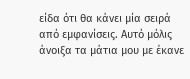είδα ότι θα κάνει μία σειρά από εμφανίσεις. Αυτό μόλις άνοιξα τα μάτια μου με έκανε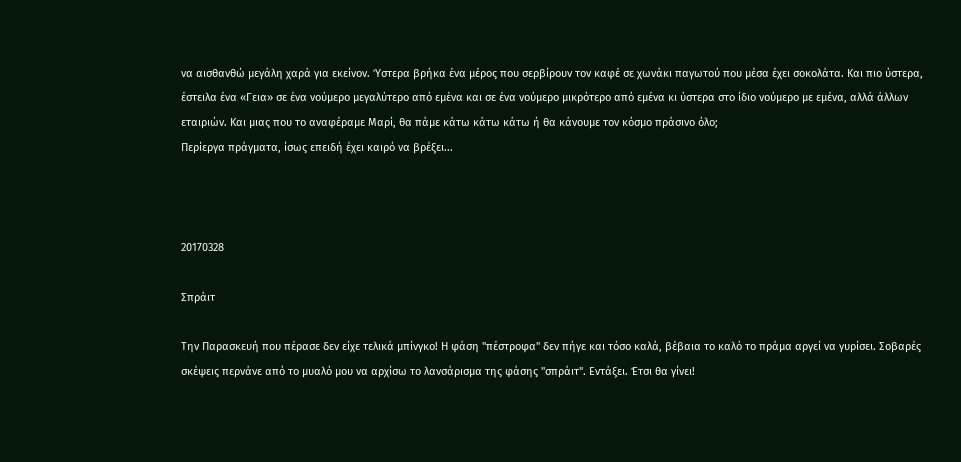να αισθανθώ μεγάλη χαρά για εκείνον. Ύστερα βρήκα ένα μέρος που σερβίρουν τον καφέ σε χωνάκι παγωτού που μέσα έχει σοκολάτα. Και πιο ύστερα, έστειλα ένα «Γεια» σε ένα νούμερο μεγαλύτερο από εμένα και σε ένα νούμερο μικρότερο από εμένα κι ύστερα στο ίδιο νούμερο με εμένα, αλλά άλλων εταιριών. Και μιας που το αναφέραμε Μαρί, θα πάμε κάτω κάτω κάτω ή θα κάνουμε τον κόσμο πράσινο όλο;
Περίεργα πράγματα, ίσως επειδή έχει καιρό να βρέξει...



20170328

Σπράιτ

Την Παρασκευή που πέρασε δεν είχε τελικά μπίνγκο! Η φάση "πέστροφα" δεν πήγε και τόσο καλά, βέβαια το καλό το πράμα αργεί να γυρίσει. Σοβαρές σκέψεις περνάνε από το μυαλό μου να αρχίσω το λανσάρισμα της φάσης "σπράιτ". Εντάξει. Έτσι θα γίνει!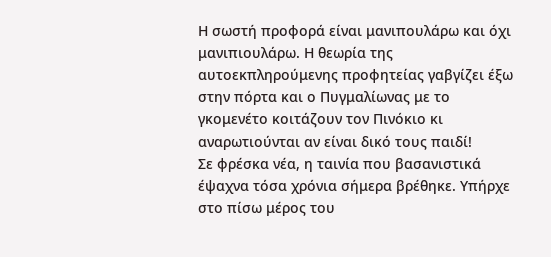Η σωστή προφορά είναι μανιπουλάρω και όχι μανιπιουλάρω. Η θεωρία της αυτοεκπληρούμενης προφητείας γαβγίζει έξω στην πόρτα και ο Πυγμαλίωνας με το γκομενέτο κοιτάζουν τον Πινόκιο κι αναρωτιούνται αν είναι δικό τους παιδί!
Σε φρέσκα νέα, η ταινία που βασανιστικά έψαχνα τόσα χρόνια σήμερα βρέθηκε. Υπήρχε στο πίσω μέρος του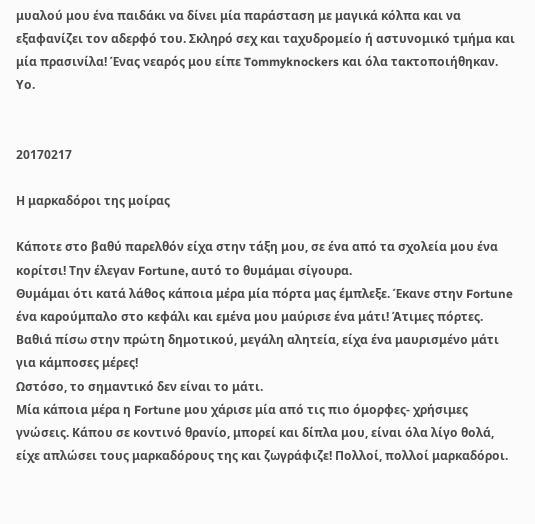μυαλού μου ένα παιδάκι να δίνει μία παράσταση με μαγικά κόλπα και να εξαφανίζει τον αδερφό του. Σκληρό σεχ και ταχυδρομείο ή αστυνομικό τμήμα και μία πρασινίλα! Ένας νεαρός μου είπε Tommyknockers και όλα τακτοποιήθηκαν. Υο.


20170217

Η μαρκαδόροι της μοίρας

Κάποτε στο βαθύ παρελθόν είχα στην τάξη μου, σε ένα από τα σχολεία μου ένα κορίτσι! Την έλεγαν Fortune, αυτό το θυμάμαι σίγουρα.
Θυμάμαι ότι κατά λάθος κάποια μέρα μία πόρτα μας έμπλεξε. Έκανε στην Fortune ένα καρούμπαλο στο κεφάλι και εμένα μου μαύρισε ένα μάτι! Άτιμες πόρτες. Βαθιά πίσω στην πρώτη δημοτικού, μεγάλη αλητεία, είχα ένα μαυρισμένο μάτι για κάμποσες μέρες!
Ωστόσο, το σημαντικό δεν είναι το μάτι.
Μία κάποια μέρα η Fortune μου χάρισε μία από τις πιο όμορφες- χρήσιμες γνώσεις. Κάπου σε κοντινό θρανίο, μπορεί και δίπλα μου, είναι όλα λίγο θολά, είχε απλώσει τους μαρκαδόρους της και ζωγράφιζε! Πολλοί, πολλοί μαρκαδόροι.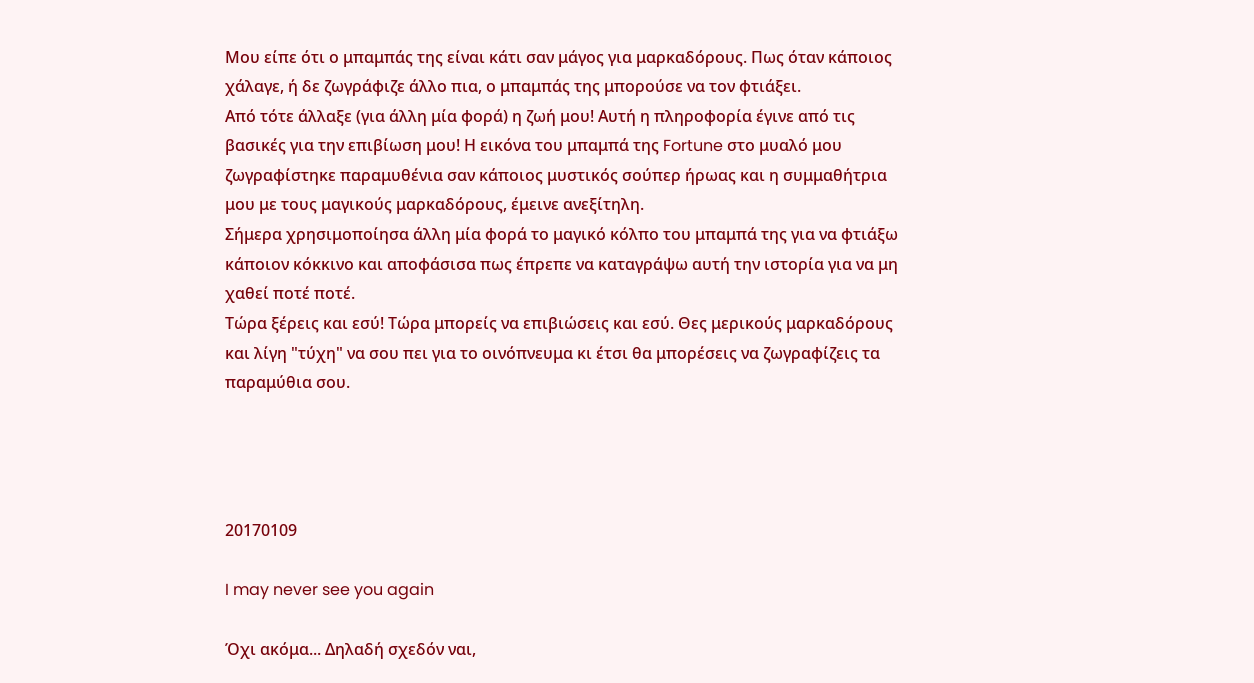Μου είπε ότι ο μπαμπάς της είναι κάτι σαν μάγος για μαρκαδόρους. Πως όταν κάποιος χάλαγε, ή δε ζωγράφιζε άλλο πια, ο μπαμπάς της μπορούσε να τον φτιάξει.
Από τότε άλλαξε (για άλλη μία φορά) η ζωή μου! Αυτή η πληροφορία έγινε από τις βασικές για την επιβίωση μου! Η εικόνα του μπαμπά της Fortune στο μυαλό μου ζωγραφίστηκε παραμυθένια σαν κάποιος μυστικός σούπερ ήρωας και η συμμαθήτρια μου με τους μαγικούς μαρκαδόρους, έμεινε ανεξίτηλη.
Σήμερα χρησιμοποίησα άλλη μία φορά το μαγικό κόλπο του μπαμπά της για να φτιάξω κάποιον κόκκινο και αποφάσισα πως έπρεπε να καταγράψω αυτή την ιστορία για να μη χαθεί ποτέ ποτέ.
Τώρα ξέρεις και εσύ! Τώρα μπορείς να επιβιώσεις και εσύ. Θες μερικούς μαρκαδόρους και λίγη "τύχη" να σου πει για το οινόπνευμα κι έτσι θα μπορέσεις να ζωγραφίζεις τα παραμύθια σου.




20170109

I may never see you again

Όχι ακόμα... Δηλαδή σχεδόν ναι,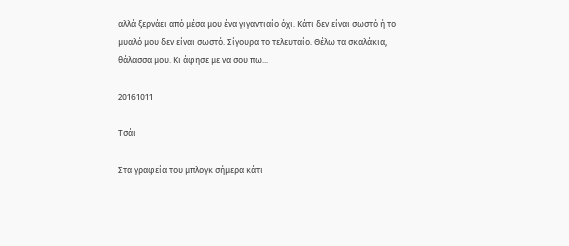αλλά ξερνάει από μέσα μου ένα γιγαντιαίο όχι. Κάτι δεν είναι σωστό ή το μυαλό μου δεν είναι σωστό. Σίγουρα το τελευταίο. Θέλω τα σκαλάκια, θάλασσα μου. Κι άφησε με να σου πω...

20161011

Τσάι

Στα γραφεία του μπλογκ σήμερα κάτι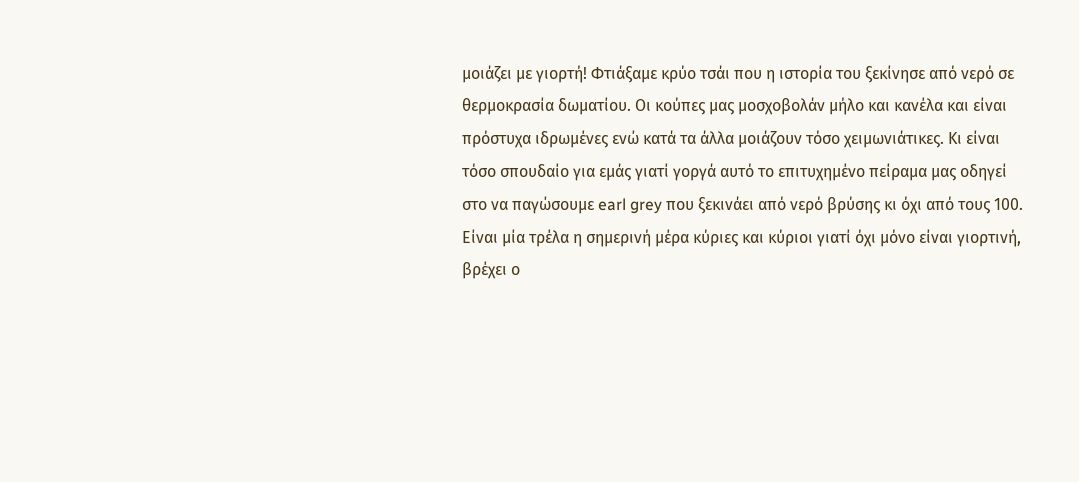μοιάζει με γιορτή! Φτιάξαμε κρύο τσάι που η ιστορία του ξεκίνησε από νερό σε θερμοκρασία δωματίου. Οι κούπες μας μοσχοβολάν μήλο και κανέλα και είναι πρόστυχα ιδρωμένες ενώ κατά τα άλλα μοιάζουν τόσο χειμωνιάτικες. Κι είναι τόσο σπουδαίο για εμάς γιατί γοργά αυτό το επιτυχημένο πείραμα μας οδηγεί στο να παγώσουμε earl grey που ξεκινάει από νερό βρύσης κι όχι από τους 100.
Είναι μία τρέλα η σημερινή μέρα κύριες και κύριοι γιατί όχι μόνο είναι γιορτινή, βρέχει ο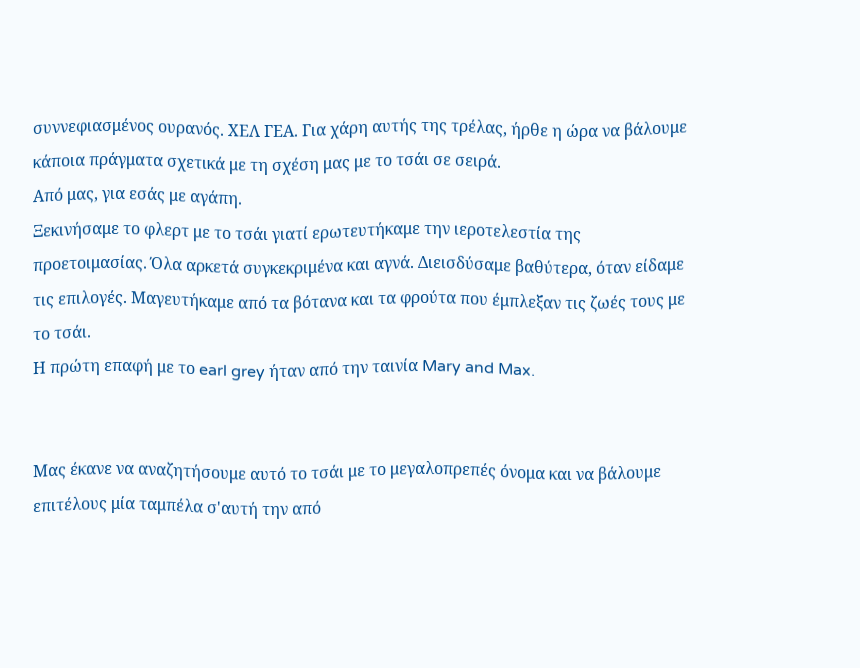συννεφιασμένος ουρανός. ΧΕΛ ΓΕΑ. Για χάρη αυτής της τρέλας, ήρθε η ώρα να βάλουμε κάποια πράγματα σχετικά με τη σχέση μας με το τσάι σε σειρά.
Από μας, για εσάς με αγάπη.
Ξεκινήσαμε το φλερτ με το τσάι γιατί ερωτευτήκαμε την ιεροτελεστία της προετοιμασίας. Όλα αρκετά συγκεκριμένα και αγνά. Διεισδύσαμε βαθύτερα, όταν είδαμε τις επιλογές. Μαγευτήκαμε από τα βότανα και τα φρούτα που έμπλεξαν τις ζωές τους με το τσάι.
Η πρώτη επαφή με το earl grey ήταν από την ταινία Mary and Max.


Μας έκανε να αναζητήσουμε αυτό το τσάι με το μεγαλοπρεπές όνομα και να βάλουμε επιτέλους μία ταμπέλα σ'αυτή την από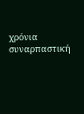χρόνια συναρπαστική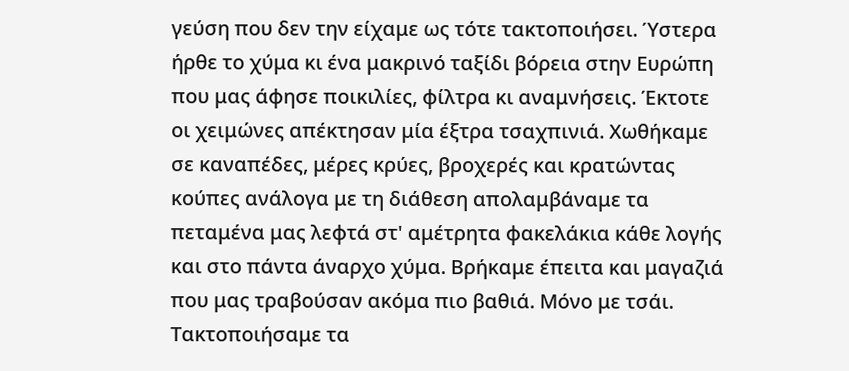γεύση που δεν την είχαμε ως τότε τακτοποιήσει. Ύστερα ήρθε το χύμα κι ένα μακρινό ταξίδι βόρεια στην Ευρώπη που μας άφησε ποικιλίες, φίλτρα κι αναμνήσεις. Έκτοτε οι χειμώνες απέκτησαν μία έξτρα τσαχπινιά. Χωθήκαμε σε καναπέδες, μέρες κρύες, βροχερές και κρατώντας κούπες ανάλογα με τη διάθεση απολαμβάναμε τα πεταμένα μας λεφτά στ' αμέτρητα φακελάκια κάθε λογής και στο πάντα άναρχο χύμα. Βρήκαμε έπειτα και μαγαζιά που μας τραβούσαν ακόμα πιο βαθιά. Μόνο με τσάι. Τακτοποιήσαμε τα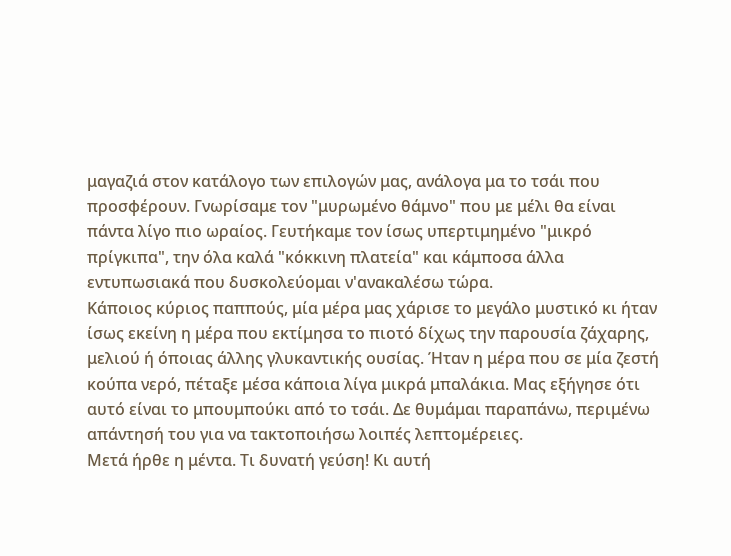μαγαζιά στον κατάλογο των επιλογών μας, ανάλογα μα το τσάι που προσφέρουν. Γνωρίσαμε τον "μυρωμένο θάμνο" που με μέλι θα είναι πάντα λίγο πιο ωραίος. Γευτήκαμε τον ίσως υπερτιμημένο "μικρό πρίγκιπα", την όλα καλά "κόκκινη πλατεία" και κάμποσα άλλα εντυπωσιακά που δυσκολεύομαι ν'ανακαλέσω τώρα.
Κάποιος κύριος παππούς, μία μέρα μας χάρισε το μεγάλο μυστικό κι ήταν ίσως εκείνη η μέρα που εκτίμησα το πιοτό δίχως την παρουσία ζάχαρης, μελιού ή όποιας άλλης γλυκαντικής ουσίας. Ήταν η μέρα που σε μία ζεστή κούπα νερό, πέταξε μέσα κάποια λίγα μικρά μπαλάκια. Μας εξήγησε ότι αυτό είναι το μπουμπούκι από το τσάι. Δε θυμάμαι παραπάνω, περιμένω απάντησή του για να τακτοποιήσω λοιπές λεπτομέρειες.
Μετά ήρθε η μέντα. Τι δυνατή γεύση! Κι αυτή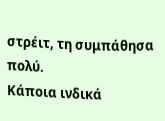στρέιτ, τη συμπάθησα πολύ.
Κάποια ινδικά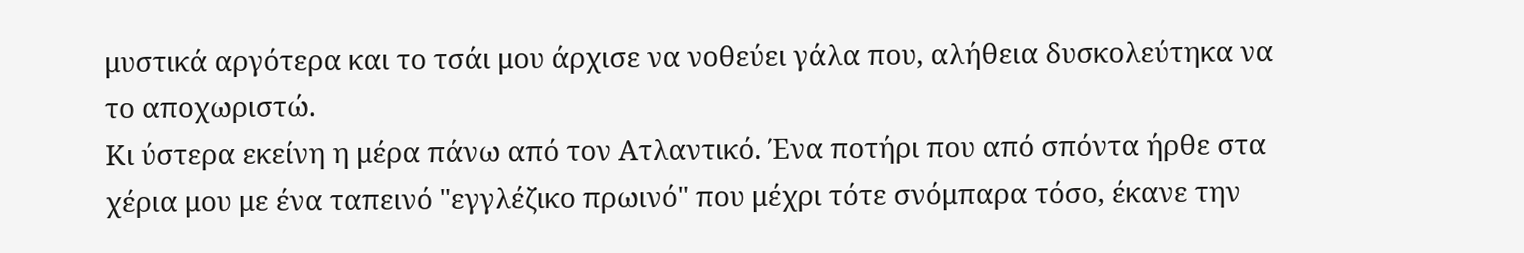μυστικά αργότερα και το τσάι μου άρχισε να νοθεύει γάλα που, αλήθεια δυσκολεύτηκα να το αποχωριστώ.
Κι ύστερα εκείνη η μέρα πάνω από τον Ατλαντικό. Ένα ποτήρι που από σπόντα ήρθε στα χέρια μου με ένα ταπεινό "εγγλέζικο πρωινό" που μέχρι τότε σνόμπαρα τόσο, έκανε την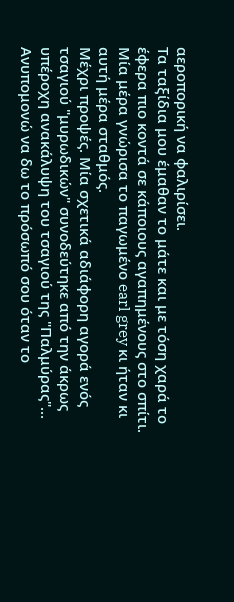αεροπορική να φαλιρίσει.
Τα ταξίδια μου έμαθαν το μάτε και με τόση χαρά το έφερα πιο κοντά σε κάποιους αγαπημένους στο σπίτι.
Μία μέρα γνώρισα το παγωμένο earl grey κι ήταν κι αυτή μέρα σταθμός.
Μέχρι προψές. Μία σχετικά αδιάφορη αγορά ενός τσαγιού "μυρωδικών" συνοδεύτηκε από την άκρως υπέροχη ανακάλυψη του τσαγιού της "Παλμύρας"... Ανυπομονώ να δω το πρόσωπό σου όταν το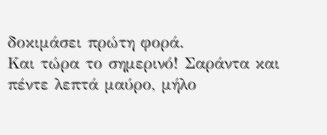δοκιμάσει πρώτη φορά.
Και τώρα το σημερινό! Σαράντα και πέντε λεπτά μαύρο, μήλο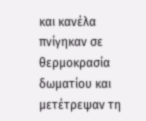και κανέλα πνίγηκαν σε θερμοκρασία δωματίου και μετέτρεψαν τη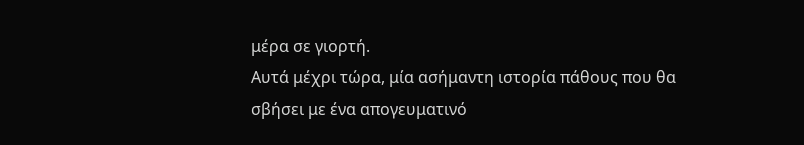μέρα σε γιορτή.
Αυτά μέχρι τώρα, μία ασήμαντη ιστορία πάθους που θα σβήσει με ένα απογευματινό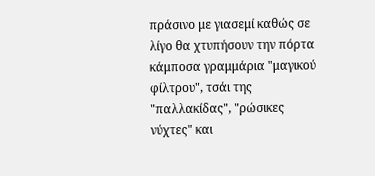πράσινο με γιασεμί καθώς σε λίγο θα χτυπήσουν την πόρτα κάμποσα γραμμάρια "μαγικού φίλτρου", τσάι της "παλλακίδας", "ρώσικες νύχτες" και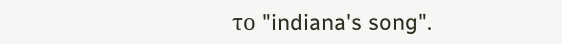το "indiana's song".